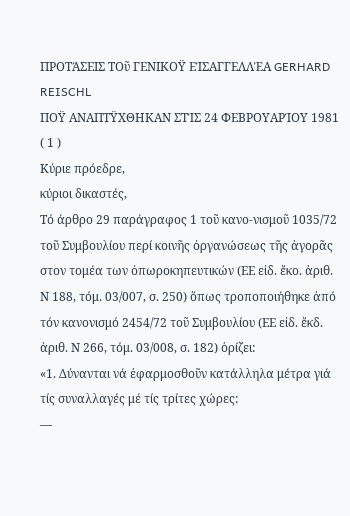ΠΡΟΤΆΣΕΙΣ ΤΟῦ ΓΕΝΙΚΟΫ ΕΊΣΑΓΓΕΛΛΈΑ GERHARD REISCHL
ΠΟΫ ΑΝΑΠΤΫΧΘΗΚΑΝ ΣΤΊΣ 24 ΦΕΒΡΟΥΑΡΊΟΥ 1981 ( 1 )
Κύριε πρόεδρε,
κύριοι δικαστές,
Τό άρθρο 29 παράγραφος 1 τοῦ κανο-νισμοῦ 1035/72 τοῦ Συμβουλίου περί κοινῆς ὀργανώσεως τῆς ἀγορᾶς στον τομέα των ὀπωροκηπευτικών (ΕΕ εἰδ. ἔκο. ἀριθ. Ν 188, τόμ. 03/007, σ. 250) ὅπως τροποποιήθηκε ἀπό τόν κανονισμό 2454/72 τοῦ Συμβουλίου (ΕΕ εἰδ. ἔκδ. ἀριθ. Ν 266, τόμ. 03/008, σ. 182) ὁρίζει:
«1. Δύνανται νά ἐφαρμοσθοῦν κατάλληλα μέτρα γιά τίς συναλλαγές μέ τίς τρίτες χώρες:
—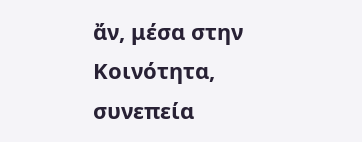ἄν, μέσα στην Κοινότητα, συνεπεία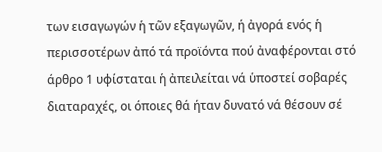των εισαγωγών ἡ τῶν εξαγωγῶν, ή ἀγορά ενός ἡ περισσοτέρων ἀπό τά προϊόντα πού ἀναφέρονται στό άρθρο 1 υφίσταται ἡ ἀπειλείται νά ὑποστεί σοβαρές διαταραχές, οι όποιες θά ήταν δυνατό νά θέσουν σέ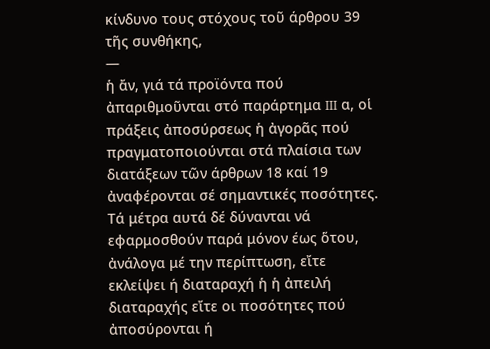κίνδυνο τους στόχους τοῦ άρθρου 39 τῆς συνθήκης,
—
ἡ ἄν, γιά τά προϊόντα πού ἀπαριθμοῦνται στό παράρτημα III α, οἱ πράξεις ἀποσύρσεως ἡ ἀγορᾶς πού πραγματοποιούνται στά πλαίσια των διατάξεων τῶν άρθρων 18 καί 19 ἀναφέρονται σέ σημαντικές ποσότητες.
Τά μέτρα αυτά δέ δύνανται νά εφαρμοσθούν παρά μόνον έως ὅτου, ἀνάλογα μέ την περίπτωση, εἴτε εκλείψει ή διαταραχή ἡ ἡ ἀπειλή διαταραχής εἴτε οι ποσότητες πού ἀποσύρονται ή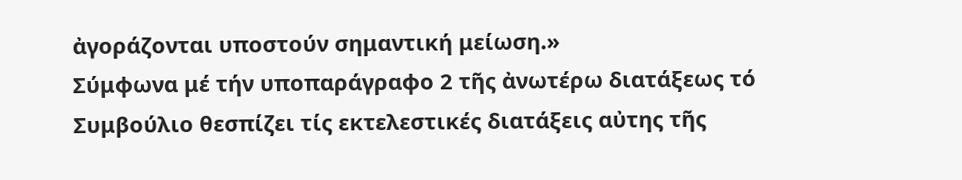ἀγοράζονται υποστούν σημαντική μείωση.»
Σύμφωνα μέ τήν υποπαράγραφο 2 τῆς ἀνωτέρω διατάξεως τό Συμβούλιο θεσπίζει τίς εκτελεστικές διατάξεις αὐτης τῆς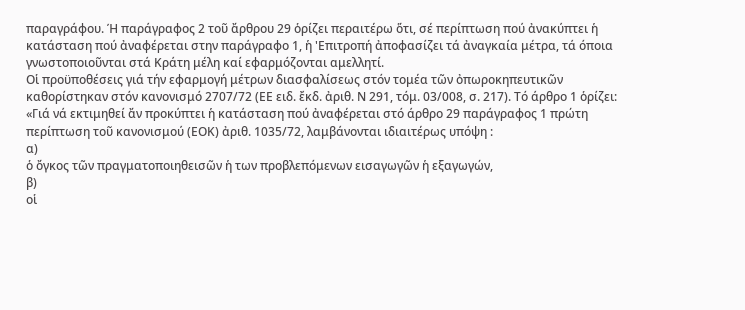παραγράφου. Ή παράγραφος 2 τοῦ ἄρθρου 29 ὁρίζει περαιτέρω ὅτι, σέ περίπτωση πού ἀνακύπτει ἡ κατάσταση πού ἀναφέρεται στην παράγραφο 1, ἡ 'Επιτροπή ἀποφασίζει τά ἀναγκαία μέτρα, τά όποια γνωστοποιοῦνται στά Κράτη μέλη καί εφαρμόζονται αμελλητί.
Οἱ προϋποθέσεις γιά τήν εφαρμογή μέτρων διασφαλίσεως στόν τομέα τῶν ὀπωροκηπευτικῶν καθορίστηκαν στόν κανονισμό 2707/72 (ΕΕ ειδ. ἔκδ. ἀριθ. Ν 291, τόμ. 03/008, σ. 217). Τό άρθρο 1 ὁρίζει:
«Γιά νά εκτιμηθεί ἄν προκύπτει ἡ κατάσταση πού ἀναφέρεται στό άρθρο 29 παράγραφος 1 πρώτη περίπτωση τοῦ κανονισμού (ΕΟΚ) ἀριθ. 1035/72, λαμβάνονται ιδιαιτέρως υπόψη :
α)
ὁ ὄγκος τῶν πραγματοποιηθεισῶν ἡ των προβλεπόμενων εισαγωγῶν ἡ εξαγωγών,
β)
οἱ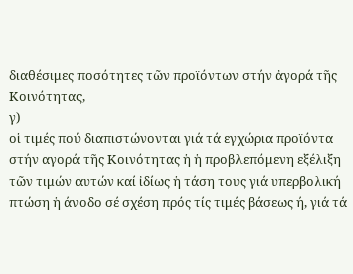διαθέσιμες ποσότητες τῶν προϊόντων στήν ἀγορά τῆς Κοινότητας,
γ)
οἱ τιμές πού διαπιστώνονται γιά τά εγχώρια προϊόντα στήν αγορά τῆς Κοινότητας ἡ ἡ προβλεπόμενη εξέλιξη τῶν τιμών αυτών καί ἰδίως ἡ τάση τους γιά υπερβολική πτώση ἡ άνοδο σέ σχέση πρός τίς τιμές βάσεως ή, γιά τά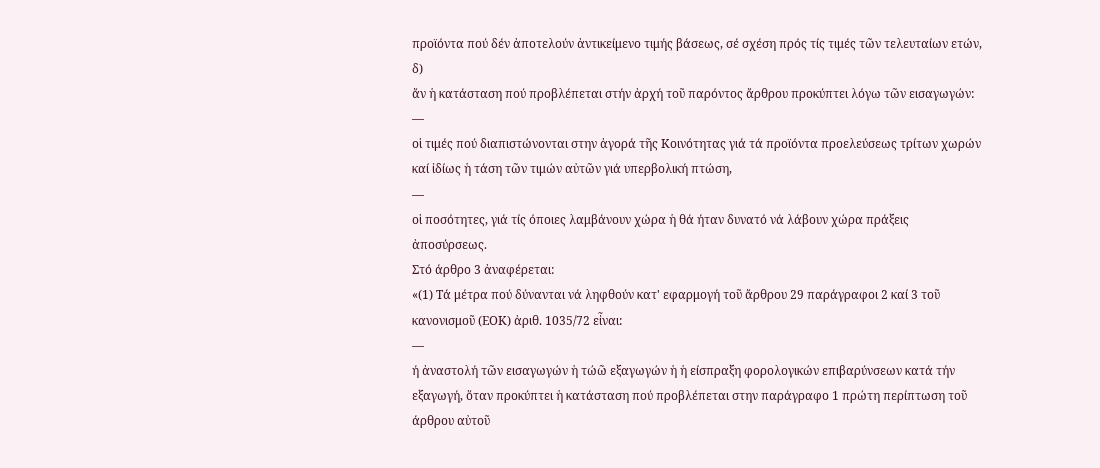προϊόντα πού δέν ἀποτελούν ἀντικείμενο τιμής βάσεως, σέ σχέση πρός τίς τιμές τῶν τελευταίων ετών,
δ)
ἄν ἡ κατάσταση πού προβλέπεται στήν ἀρχή τοῦ παρόντος ἄρθρου προκύπτει λόγω τῶν εισαγωγών:
—
οἱ τιμές πού διαπιστώνονται στην ἀγορά τῆς Κοινότητας γιά τά προϊόντα προελεύσεως τρίτων χωρών καί ἰδίως ἡ τάση τῶν τιμών αὐτῶν γιά υπερβολική πτώση,
—
οἱ ποσότητες, γιά τίς όποιες λαμβάνουν χώρα ἡ θά ήταν δυνατό νά λάβουν χώρα πράξεις ἀποσύρσεως.
Στό άρθρο 3 ἀναφέρεται:
«(1) Τά μέτρα πού δύνανται νά ληφθούν κατ' εφαρμογή τοῦ ἄρθρου 29 παράγραφοι 2 καί 3 τοῦ κανονισμοῦ (ΕΟΚ) ἀριθ. 1035/72 εἶναι:
—
ή ἀναστολή τῶν εισαγωγών ἡ τώῶ εξαγωγών ἡ ἡ είσπραξη φορολογικών επιβαρύνσεων κατά τήν εξαγωγή, ὅταν προκύπτει ἡ κατάσταση πού προβλέπεται στην παράγραφο 1 πρώτη περίπτωση τοῦ άρθρου αὐτοῦ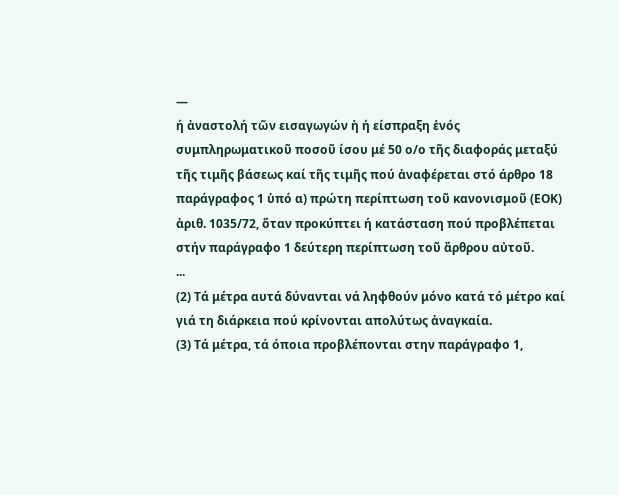—
ή ἀναστολή τῶν εισαγωγών ἡ ή είσπραξη ἑνός συμπληρωματικοῦ ποσοῦ ίσου μέ 50 ο/ο τῆς διαφοράς μεταξύ τῆς τιμῆς βάσεως καί τῆς τιμῆς πού ἀναφέρεται στό άρθρο 18 παράγραφος 1 ὑπό α) πρώτη περίπτωση τοῦ κανονισμοῦ (ΕΟΚ) ἀριθ. 1035/72, ὅταν προκύπτει ή κατάσταση πού προβλέπεται στήν παράγραφο 1 δεύτερη περίπτωση τοῦ ἄρθρου αὐτοῦ.
...
(2) Τά μέτρα αυτά δύνανται νά ληφθούν μόνο κατά τό μέτρο καί γιά τη διάρκεια πού κρίνονται απολύτως ἀναγκαία.
(3) Τά μέτρα, τά όποια προβλέπονται στην παράγραφο 1,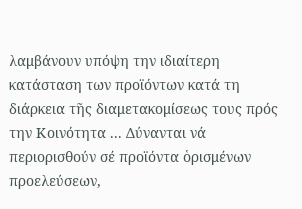λαμβάνουν υπόψη την ιδιαίτερη κατάσταση των προϊόντων κατά τη διάρκεια τῆς διαμετακομίσεως τους πρός την Κοινότητα ... Δύνανται νά περιορισθούν σέ προϊόντα ὁρισμένων προελεύσεων,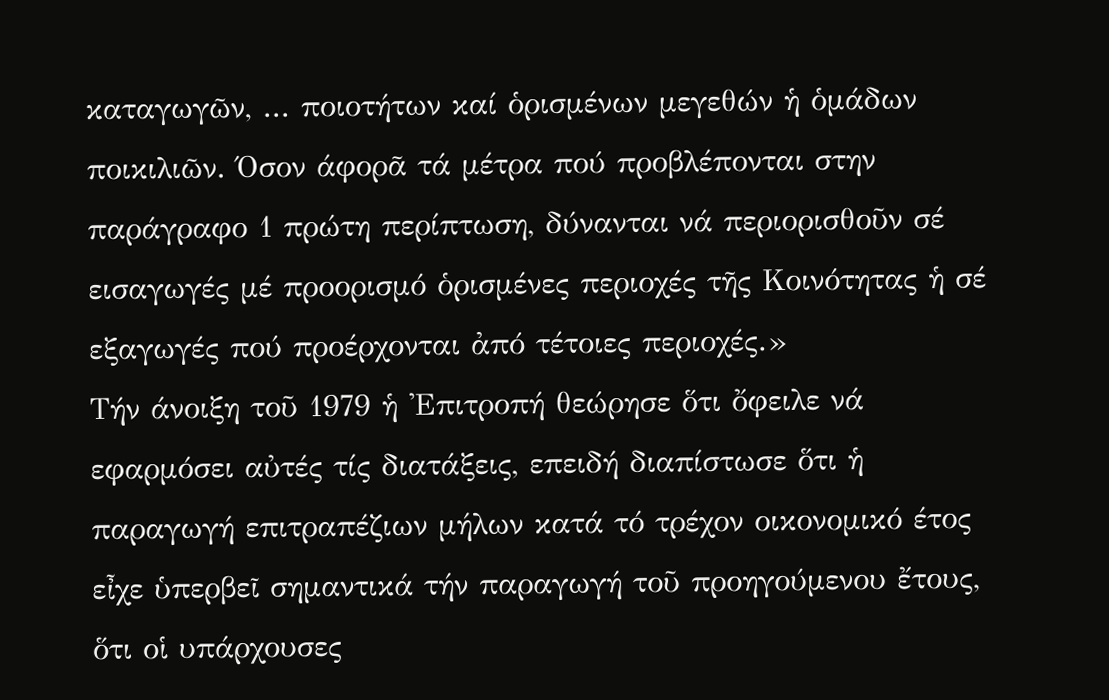καταγωγῶν, ... ποιοτήτων καί ὁρισμένων μεγεθών ἡ ὁμάδων ποικιλιῶν. Όσον άφορᾶ τά μέτρα πού προβλέπονται στην παράγραφο 1 πρώτη περίπτωση, δύνανται νά περιορισθοῦν σέ εισαγωγές μέ προορισμό ὁρισμένες περιοχές τῆς Κοινότητας ἡ σέ εξαγωγές πού προέρχονται ἀπό τέτοιες περιοχές.»
Τήν άνοιξη τοῦ 1979 ἡ 'Επιτροπή θεώρησε ὅτι ὄφειλε νά εφαρμόσει αὐτές τίς διατάξεις, επειδή διαπίστωσε ὅτι ἡ παραγωγή επιτραπέζιων μήλων κατά τό τρέχον οικονομικό έτος εἶχε ὑπερβεῖ σημαντικά τήν παραγωγή τοῦ προηγούμενου ἔτους, ὅτι οἱ υπάρχουσες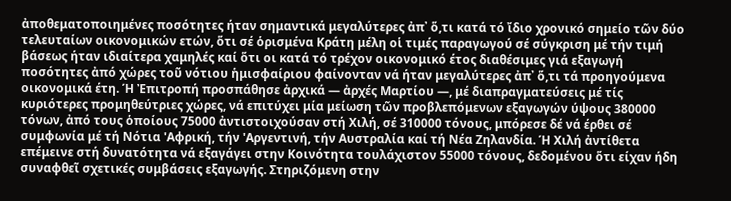ἀποθεματοποιημένες ποσότητες ήταν σημαντικά μεγαλύτερες ἀπ᾽ ὅ,τι κατά τό ἴδιο χρονικό σημείο τῶν δύο τελευταίων οικονομικών ετών, ὅτι σέ ὁρισμένα Κράτη μέλη οἱ τιμές παραγωγού σέ σύγκριση μέ τήν τιμή βάσεως ήταν ιδιαίτερα χαμηλές καί ὅτι οι κατά τό τρέχον οικονομικό έτος διαθέσιμες γιά εξαγωγή ποσότητες ἀπό χώρες τοῦ νότιου ἡμισφαίριου φαίνονταν νά ήταν μεγαλύτερες ἀπ᾽ ὅ,τι τά προηγούμενα οικονομικά έτη. Ή Ἐπιτροπή προσπάθησε ἀρχικά — ἀρχές Μαρτίου —, μέ διαπραγματεύσεις μέ τίς κυριότερες προμηθεύτριες χώρες, νά επιτύχει μία μείωση τῶν προβλεπόμενων εξαγωγών ύψους 380000 τόνων, ἀπό τους ὁποίους 75000 ἀντιστοιχούσαν στή Χιλή, σέ 310000 τόνους, μπόρεσε δέ νά έρθει σέ συμφωνία μέ τή Νότια 'Αφρική, τήν 'Αργεντινή, τήν Αυστραλία καί τή Νέα Ζηλανδία. Ή Χιλή ἀντίθετα επέμεινε στή δυνατότητα νά εξαγάγει στην Κοινότητα τουλάχιστον 55000 τόνους, δεδομένου ὅτι είχαν ήδη συναφθεῖ σχετικές συμβάσεις εξαγωγής. Στηριζόμενη στην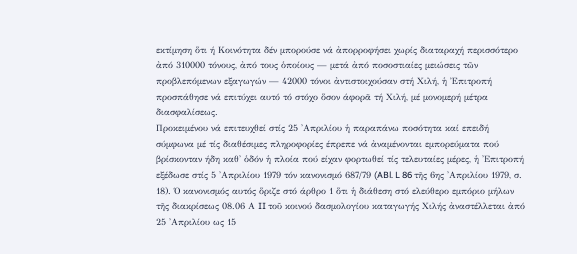εκτίμηση ὅτι ή Κοινότητα δέν μπορούσε νά ἀπορροφήσει χωρίς διαταραχή περισσότερο ἀπό 310000 τόνους, ἀπό τους ὁποίους — μετά ἀπό ποσοστιαίες μειώσεις τῶν προβλεπόμενων εξαγωγών — 42000 τόνοι ἀντιστοιχούσαν στή Χιλή, ἡ Ἐπιτροπή προσπάθησε νά επιτύχει αυτό τό στόχο ὅσον άφορᾶ τή Χιλή, μέ μονομερή μέτρα διασφαλίσεως.
Προκειμένου νά επιτευχθεί στίς 25 'Απριλίου ἡ παραπάνω ποσότητα καί επειδή σύμφωνα μέ τίς διαθέσιμες πληροφορίες έπρεπε νά ἀναμένονται εμπορεύματα πού βρίσκονταν ήδη καθ' ὁδόν ἡ πλοία πού είχαν φορτωθεί τίς τελευταίες μέρες, ἡ 'Επιτροπή εξέδωσε στίς 5 'Απριλίου 1979 τόν κανονισμό 687/79 (ABl. L 86 τῆς 6ης 'Απριλίου 1979, σ. 18). Ό κανονισμός αυτός ὅριζε στό άρθρο 1 ὅτι ἡ διάθεση στό ελεύθερο εμπόριο μήλων τῆς διακρίσεως 08.06 Α II τοῦ κοινού δασμολογίου καταγωγής Χιλής ἀναστέλλεται ἀπό 25 'Απριλίου ως 15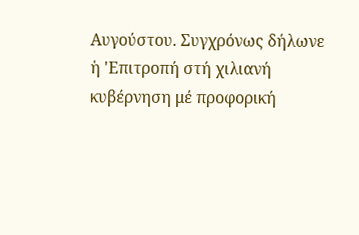Αυγούστου. Συγχρόνως δήλωνε ἡ 'Επιτροπή στή χιλιανή κυβέρνηση μέ προφορική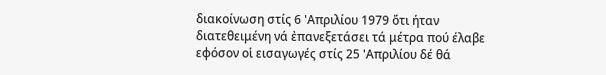διακοίνωση στίς 6 'Απριλίου 1979 ὅτι ήταν διατεθειμένη νά ἐπανεξετάσει τά μέτρα πού έλαβε εφόσον οἱ εισαγωγές στίς 25 'Απριλίου δέ θά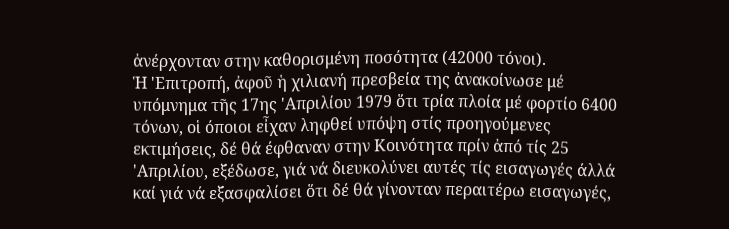ἀνέρχονταν στην καθορισμένη ποσότητα (42000 τόνοι).
Ἡ 'Επιτροπή, ἀφοῦ ἡ χιλιανή πρεσβεία της ἀνακοίνωσε μέ υπόμνημα τῆς 17ης 'Απριλίου 1979 ὅτι τρία πλοία μέ φορτίο 6400 τόνων, οἱ όποιοι εἶχαν ληφθεί υπόψη στίς προηγούμενες εκτιμήσεις, δέ θά έφθαναν στην Κοινότητα πρίν ἀπό τίς 25 'Απριλίου, εξέδωσε, γιά νά διευκολύνει αυτές τίς εισαγωγές άλλά καί γιά νά εξασφαλίσει ὅτι δέ θά γίνονταν περαιτέρω εισαγωγές,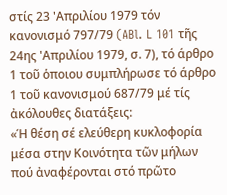στίς 23 'Απριλίου 1979 τόν κανονισμό 797/79 (ABl. L 101 τῆς 24ης 'Απριλίου 1979, σ. 7), τό άρθρο 1 τοῦ ὁποιου συμπλήρωσε τό άρθρο 1 τοῦ κανονισμού 687/79 μέ τίς ἀκόλουθες διατάξεις:
«Ή θέση σέ ελεύθερη κυκλοφορία μέσα στην Κοινότητα τῶν μήλων πού ἀναφέρονται στό πρῶτο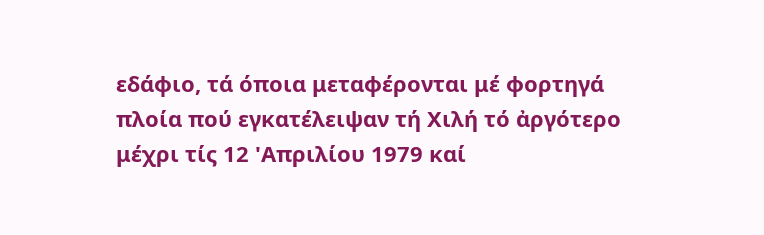εδάφιο, τά όποια μεταφέρονται μέ φορτηγά πλοία πού εγκατέλειψαν τή Χιλή τό ἀργότερο μέχρι τίς 12 'Απριλίου 1979 καί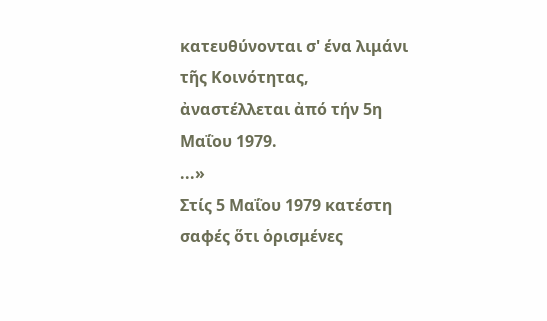κατευθύνονται σ' ένα λιμάνι τῆς Κοινότητας, ἀναστέλλεται ἀπό τήν 5η Μαΐου 1979.
...»
Στίς 5 Μαΐου 1979 κατέστη σαφές ὅτι ὁρισμένες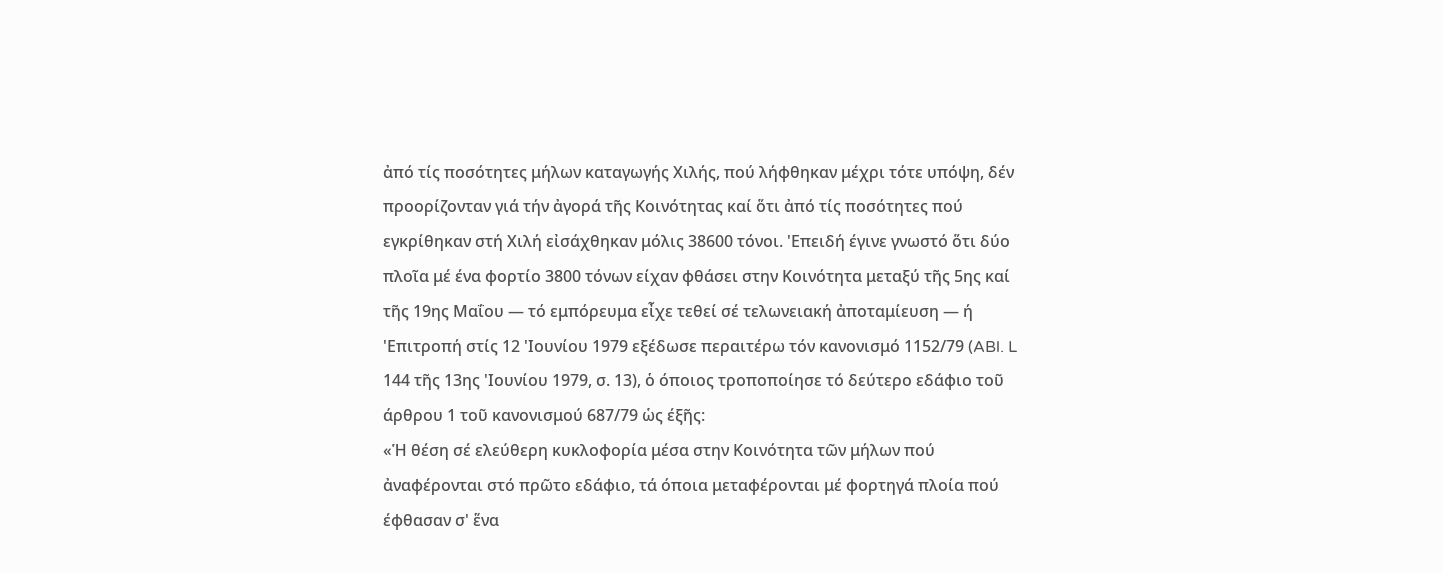ἀπό τίς ποσότητες μήλων καταγωγής Χιλής, πού λήφθηκαν μέχρι τότε υπόψη, δέν προορίζονταν γιά τήν ἀγορά τῆς Κοινότητας καί ὅτι ἀπό τίς ποσότητες πού εγκρίθηκαν στή Χιλή εἰσάχθηκαν μόλις 38600 τόνοι. 'Επειδή έγινε γνωστό ὅτι δύο πλοῖα μέ ένα φορτίο 3800 τόνων είχαν φθάσει στην Κοινότητα μεταξύ τῆς 5ης καί τῆς 19ης Μαΐου — τό εμπόρευμα εἶχε τεθεί σέ τελωνειακή ἀποταμίευση — ή 'Επιτροπή στίς 12 'Ιουνίου 1979 εξέδωσε περαιτέρω τόν κανονισμό 1152/79 (ABl. L 144 τῆς 13ης 'Ιουνίου 1979, σ. 13), ὁ όποιος τροποποίησε τό δεύτερο εδάφιο τοῦ άρθρου 1 τοῦ κανονισμού 687/79 ὡς έξῆς:
«Ἡ θέση σέ ελεύθερη κυκλοφορία μέσα στην Κοινότητα τῶν μήλων πού ἀναφέρονται στό πρῶτο εδάφιο, τά όποια μεταφέρονται μέ φορτηγά πλοία πού έφθασαν σ' ἕνα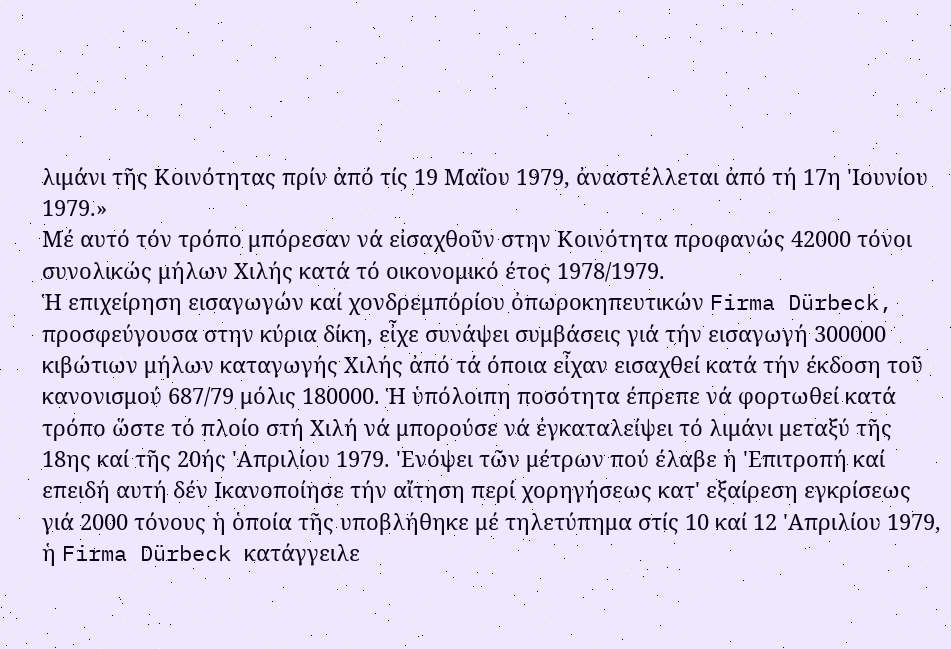λιμάνι τῆς Κοινότητας πρίν ἀπό τίς 19 Μαΐου 1979, ἀναστέλλεται ἀπό τή 17η 'Ιουνίου 1979.»
Μέ αυτό τόν τρόπο μπόρεσαν νά εἰσαχθοῦν στην Κοινότητα προφανώς 42000 τόνοι συνολικώς μήλων Χιλής κατά τό οικονομικό έτος 1978/1979.
Ἡ επιχείρηση εισαγωγών καί χονδρεμπόρίου ὀπωροκηπευτικών Firma Dürbeck, προσφεύγουσα στην κύρια δίκη, εἶχε συνάψει συμβάσεις γιά τήν εισαγωγή 300000 κιβώτιων μήλων καταγωγής Χιλής ἀπό τά όποια εἶχαν εισαχθεί κατά τήν έκδοση τοῦ κανονισμού 687/79 μόλις 180000. Ἡ ὑπόλοιπη ποσότητα έπρεπε νά φορτωθεί κατά τρόπο ὥστε τό πλοίο στή Χιλή νά μπορούσε νά ἐγκαταλείψει τό λιμάνι μεταξύ τῆς 18ης καί τῆς 20ής 'Απριλίου 1979. 'Ενόψει τῶν μέτρων πού έλαβε ἡ 'Επιτροπή καί επειδή αυτή δέν Ικανοποίησε τήν αἴτηση περί χορηγήσεως κατ' εξαίρεση εγκρίσεως γιά 2000 τόνους ἡ ὁποία τῆς υποβλήθηκε μέ τηλετύπημα στίς 10 καί 12 'Απριλίου 1979, ἡ Firma Dürbeck κατάγγειλε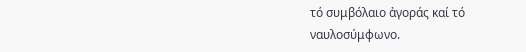τό συμβόλαιο ἀγοράς καί τό ναυλοσύμφωνο.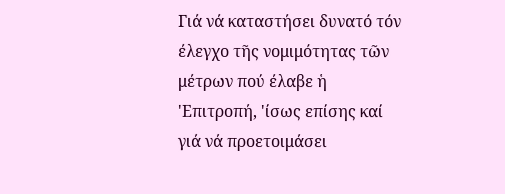Γιά νά καταστήσει δυνατό τόν έλεγχο τῆς νομιμότητας τῶν μέτρων πού έλαβε ἡ 'Επιτροπή, 'ίσως επίσης καί γιά νά προετοιμάσει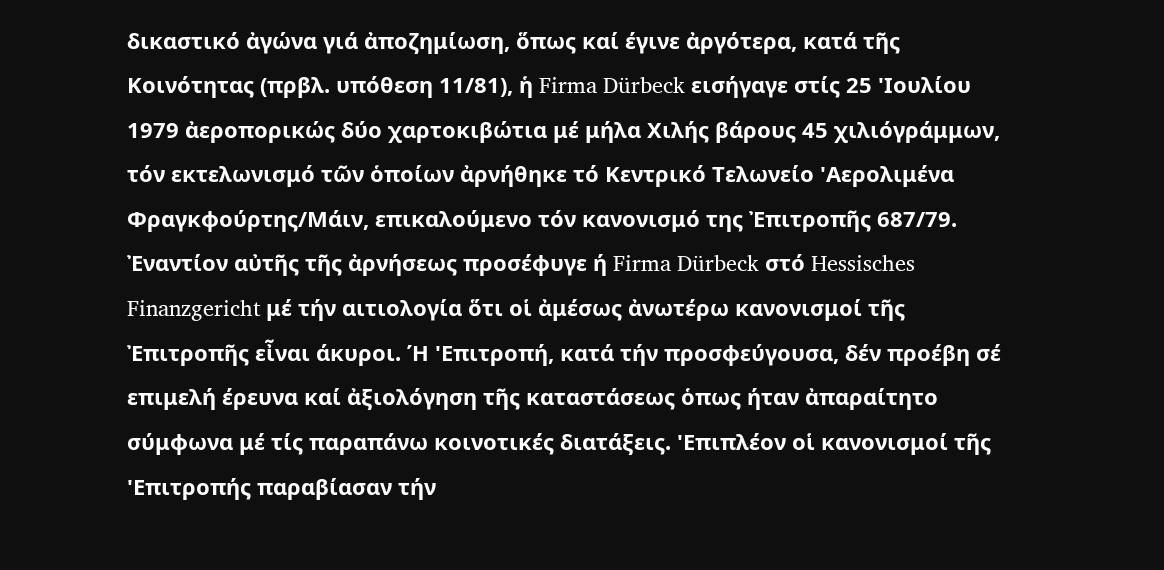δικαστικό ἀγώνα γιά ἀποζημίωση, ὅπως καί έγινε ἀργότερα, κατά τῆς Κοινότητας (πρβλ. υπόθεση 11/81), ἡ Firma Dürbeck εισήγαγε στίς 25 'Ιουλίου 1979 ἀεροπορικώς δύο χαρτοκιβώτια μέ μήλα Χιλής βάρους 45 χιλιόγράμμων, τόν εκτελωνισμό τῶν ὁποίων ἀρνήθηκε τό Κεντρικό Τελωνείο 'Αερολιμένα Φραγκφούρτης/Μάιν, επικαλούμενο τόν κανονισμό της Ἐπιτροπῆς 687/79.
Ἐναντίον αὐτῆς τῆς ἀρνήσεως προσέφυγε ή Firma Dürbeck στό Hessisches Finanzgericht μέ τήν αιτιολογία ὅτι οἱ ἀμέσως ἀνωτέρω κανονισμοί τῆς Ἐπιτροπῆς εἶναι άκυροι. Ή 'Επιτροπή, κατά τήν προσφεύγουσα, δέν προέβη σέ επιμελή έρευνα καί ἀξιολόγηση τῆς καταστάσεως ὁπως ήταν ἀπαραίτητο σύμφωνα μέ τίς παραπάνω κοινοτικές διατάξεις. 'Επιπλέον οἱ κανονισμοί τῆς 'Επιτροπής παραβίασαν τήν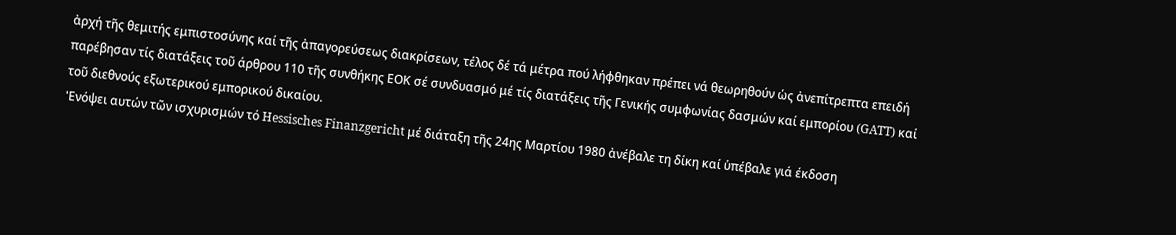ἀρχή τῆς θεμιτής εμπιστοσύνης καί τῆς ἀπαγορεύσεως διακρίσεων, τέλος δέ τά μέτρα πού λήφθηκαν πρέπει νά θεωρηθούν ὡς ἀνεπίτρεπτα επειδή παρέβησαν τίς διατάξεις τοῦ άρθρου 110 τῆς συνθήκης ΕΟΚ σέ συνδυασμό μέ τίς διατάξεις τῆς Γενικής συμφωνίας δασμών καί εμπορίου (GATT) καί τοῦ διεθνούς εξωτερικού εμπορικού δικαίου.
'Ενόψει αυτών τῶν ισχυρισμών τό Hessisches Finanzgericht μέ διάταξη τῆς 24ης Μαρτίου 1980 ἀνέβαλε τη δίκη καί ὑπέβαλε γιά έκδοση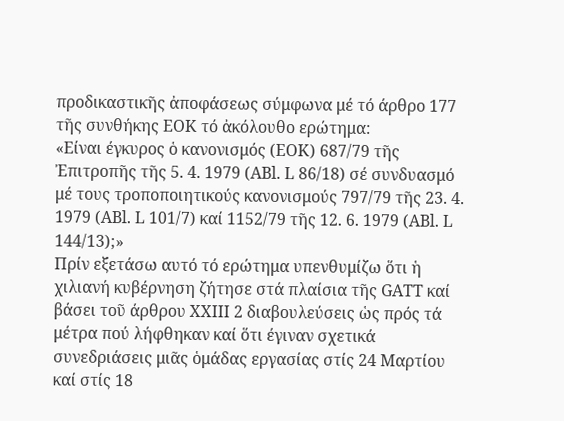προδικαστικῆς ἀποφάσεως σύμφωνα μέ τό άρθρο 177 τῆς συνθήκης ΕΟΚ τό ἀκόλουθο ερώτημα:
«Είναι έγκυρος ὁ κανονισμός (ΕΟΚ) 687/79 τῆς Ἐπιτροπῆς τῆς 5. 4. 1979 (ABl. L 86/18) σέ συνδυασμό μέ τους τροποποιητικούς κανονισμούς 797/79 τῆς 23. 4. 1979 (ABl. L 101/7) καί 1152/79 τῆς 12. 6. 1979 (ABl. L 144/13);»
Πρίν εξετάσω αυτό τό ερώτημα υπενθυμίζω ὅτι ἡ χιλιανή κυβέρνηση ζήτησε στά πλαίσια τῆς GATT καί βάσει τοῦ άρθρου ΧΧΙΙΙ 2 διαβουλεύσεις ὡς πρός τά μέτρα πού λήφθηκαν καί ὅτι έγιναν σχετικά συνεδριάσεις μιᾶς ὁμάδας εργασίας στίς 24 Μαρτίου καί στίς 18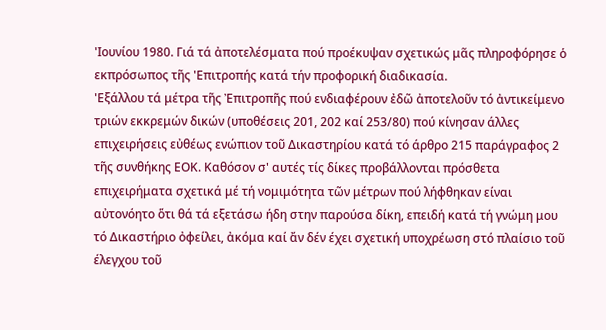'Ιουνίου 1980. Γιά τά ἀποτελέσματα πού προέκυψαν σχετικώς μᾶς πληροφόρησε ὁ εκπρόσωπος τῆς 'Επιτροπής κατά τήν προφορική διαδικασία.
'Εξάλλου τά μέτρα τῆς Ἐπιτροπῆς πού ενδιαφέρουν ἐδῶ ἀποτελοῦν τό ἀντικείμενο τριών εκκρεμών δικών (υποθέσεις 201, 202 καί 253/80) πού κίνησαν άλλες επιχειρήσεις εὐθέως ενώπιον τοῦ Δικαστηρίου κατά τό άρθρο 215 παράγραφος 2 τῆς συνθήκης ΕΟΚ. Καθόσον σ' αυτές τίς δίκες προβάλλονται πρόσθετα επιχειρήματα σχετικά μέ τή νομιμότητα τῶν μέτρων πού λήφθηκαν είναι αὐτονόητο ὅτι θά τά εξετάσω ήδη στην παρούσα δίκη, επειδή κατά τή γνώμη μου τό Δικαστήριο ὀφείλει, ἀκόμα καί ἄν δέν έχει σχετική υποχρέωση στό πλαίσιο τοῦ έλεγχου τοῦ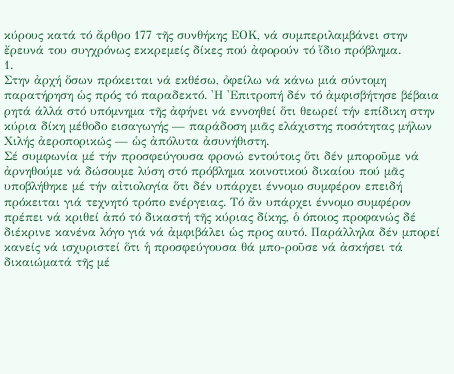κύρους κατά τό ἄρθρο 177 τῆς συνθήκης ΕΟΚ, νά συμπεριλαμβάνει στην ἔρευνά του συγχρόνως εκκρεμείς δίκες πού ἀφορούν τό ἴδιο πρόβλημα.
1.
Στην ἀρχή ὅσων πρόκειται νά εκθέσω, ὀφείλω νά κάνω μιά σύντομη παρατήρηση ὡς πρός τό παραδεκτό. 'Η 'Επιτροπή δέν τό ἀμφισβήτησε βέβαια ρητά άλλά στό υπόμνημα τῆς ἀφήνει νά εννοηθεί ὅτι θεωρεί τήν επίδικη στην κύρια δίκη μέθοδο εισαγωγής — παράδοση μιᾶς ελάχιστης ποσότητας μήλων Χιλής ἀεροπορικώς — ὡς ἀπόλυτα ἀσυνήθιστη.
Σέ συμφωνία μέ τήν προσφεύγουσα φρονώ εντούτοις ὅτι δέν μποροῦμε νά ἀρνηθούμε νά δώσουμε λύση στό πρόβλημα κοινοτικού δικαίου πού μᾶς υποβλήθηκε μέ τήν αἰτιολογία ὅτι δέν υπάρχει έννομο συμφέρον επειδή πρόκειται γιά τεχνητό τρόπο ενέργειας. Τό ἄν υπάρχει έννομο συμφέρον πρέπει νά κριθεί ἀπό τό δικαστή τῆς κύριας δίκης, ὁ όποιος προφανώς δέ διέκρινε κανένα λόγο γιά νά ἀμφιβάλει ὡς προς αυτό. Παράλληλα δέν μπορεί κανείς νά ισχυριστεί ὅτι ἡ προσφεύγουσα θά μπο-ροῦσε νά ἀσκήσει τά δικαιώματά τῆς μέ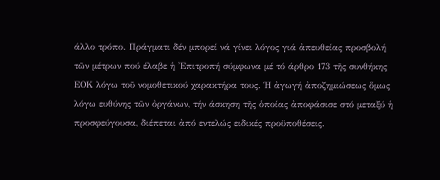άλλο τρόπο. Πράγματι δέν μπορεί νά γίνει λόγος γιά ἀπευθείας προσβολή τῶν μέτρων πού έλαβε ἡ 'Επιτροπή σύμφωνα μέ τό άρθρο 173 τῆς συνθήκης ΕΟΚ λόγω τοῦ νομοθετικού χαρακτήρα τους. Ή ἀγωγή ἀποζημιώσεως ὅμως λόγω ευθύνης τῶν ὀργάνων, τήν άσκηση τῆς ὁποίας ἀποφάσισε στό μεταξύ ἡ προσφεύγουσα, διέπεται ἀπό εντελώς ειδικές προϋποθέσεις.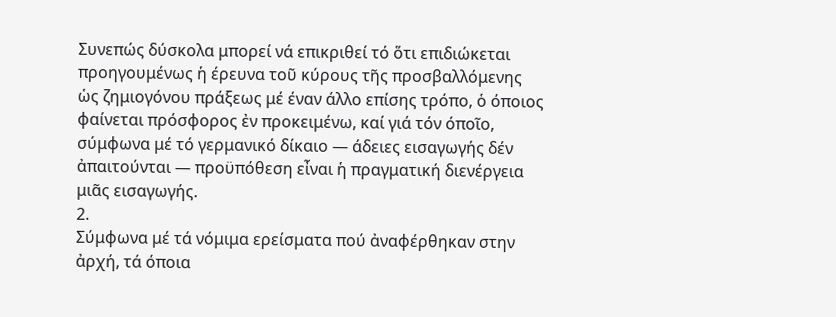Συνεπώς δύσκολα μπορεί νά επικριθεί τό ὅτι επιδιώκεται προηγουμένως ἡ έρευνα τοῦ κύρους τῆς προσβαλλόμενης ὡς ζημιογόνου πράξεως μέ έναν άλλο επίσης τρόπο, ὁ όποιος φαίνεται πρόσφορος ἐν προκειμένω, καί γιά τόν όποῖο, σύμφωνα μέ τό γερμανικό δίκαιο — άδειες εισαγωγής δέν ἀπαιτούνται — προϋπόθεση εἶναι ἡ πραγματική διενέργεια μιᾶς εισαγωγής.
2.
Σύμφωνα μέ τά νόμιμα ερείσματα πού ἀναφέρθηκαν στην ἀρχή, τά όποια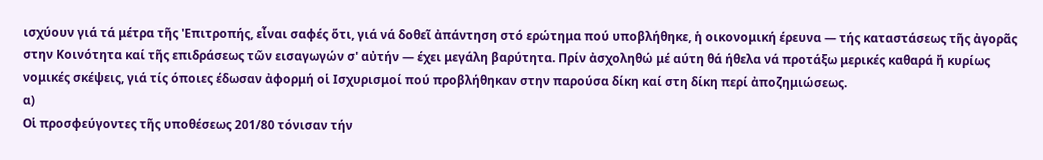ισχύουν γιά τά μέτρα τῆς 'Επιτροπής, εἶναι σαφές ὅτι, γιά νά δοθεῖ ἀπάντηση στό ερώτημα πού υποβλήθηκε, ἡ οικονομική έρευνα — τής καταστάσεως τῆς ἀγορᾶς στην Κοινότητα καί τῆς επιδράσεως τῶν εισαγωγών σ' αὐτήν — έχει μεγάλη βαρύτητα. Πρίν ἀσχοληθώ μέ αύτη θά ήθελα νά προτάξω μερικές καθαρά ἤ κυρίως νομικές σκέψεις, γιά τίς όποιες έδωσαν ἀφορμή οἱ Ισχυρισμοί πού προβλήθηκαν στην παρούσα δίκη καί στη δίκη περί ἀποζημιώσεως.
α)
Οἱ προσφεύγοντες τῆς υποθέσεως 201/80 τόνισαν τήν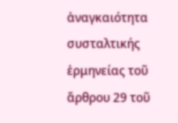ἀναγκαιότητα συσταλτικής ἑρμηνείας τοῦ ἄρθρου 29 τοῦ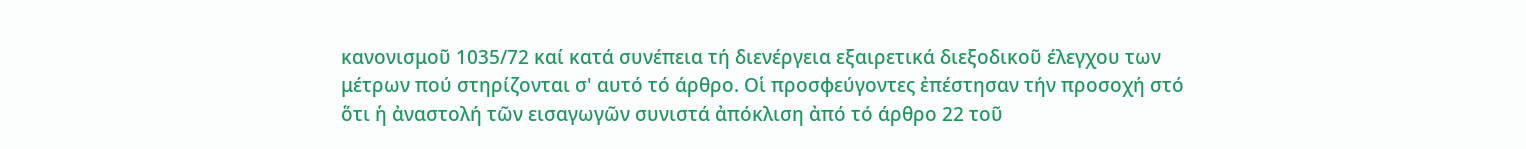κανονισμοῦ 1035/72 καί κατά συνέπεια τή διενέργεια εξαιρετικά διεξοδικοῦ έλεγχου των μέτρων πού στηρίζονται σ' αυτό τό άρθρο. Οἱ προσφεύγοντες ἐπέστησαν τήν προσοχή στό ὅτι ἡ ἀναστολή τῶν εισαγωγῶν συνιστά ἀπόκλιση ἀπό τό άρθρο 22 τοῦ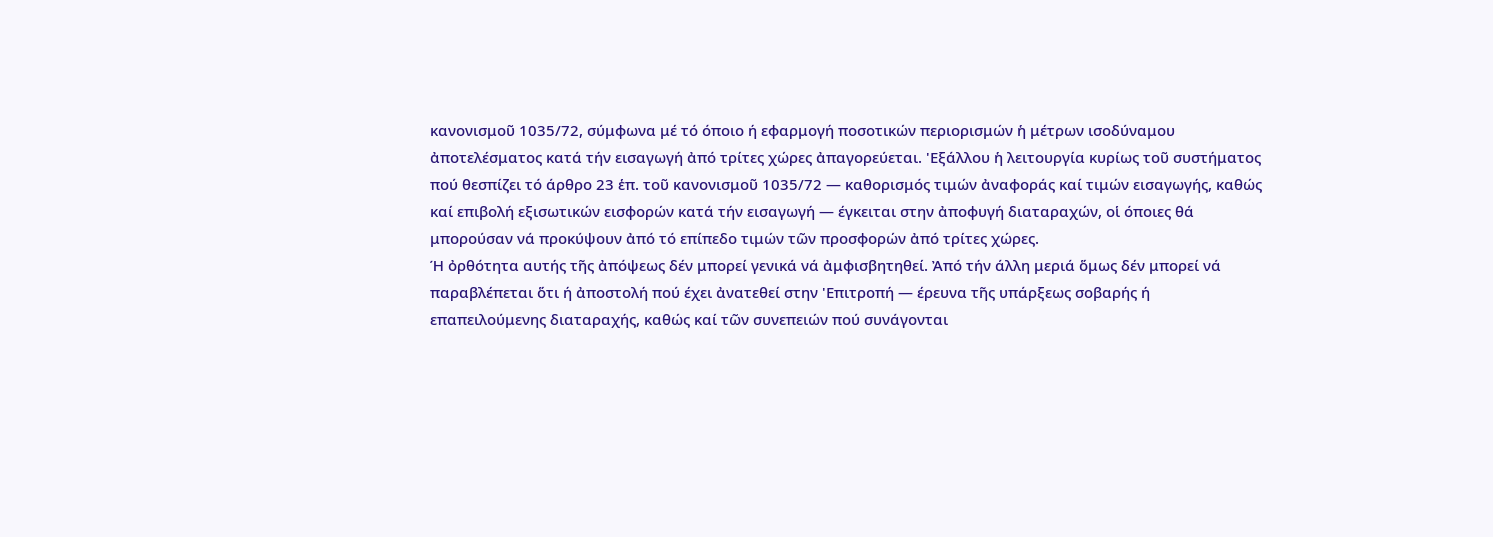κανονισμοῦ 1035/72, σύμφωνα μέ τό όποιο ή εφαρμογή ποσοτικών περιορισμών ἡ μέτρων ισοδύναμου ἀποτελέσματος κατά τήν εισαγωγή ἀπό τρίτες χώρες ἀπαγορεύεται. 'Εξάλλου ἡ λειτουργία κυρίως τοῦ συστήματος πού θεσπίζει τό άρθρο 23 ἑπ. τοῦ κανονισμοῦ 1035/72 — καθορισμός τιμών ἀναφοράς καί τιμών εισαγωγής, καθώς καί επιβολή εξισωτικών εισφορών κατά τήν εισαγωγή — έγκειται στην ἀποφυγή διαταραχών, οἱ όποιες θά μπορούσαν νά προκύψουν ἀπό τό επίπεδο τιμών τῶν προσφορών ἀπό τρίτες χώρες.
Ή ὀρθότητα αυτής τῆς ἀπόψεως δέν μπορεί γενικά νά ἀμφισβητηθεί. Ἀπό τήν άλλη μεριά ὅμως δέν μπορεί νά παραβλέπεται ὅτι ή ἀποστολή πού έχει ἀνατεθεί στην 'Επιτροπή — έρευνα τῆς υπάρξεως σοβαρής ή επαπειλούμενης διαταραχής, καθώς καί τῶν συνεπειών πού συνάγονται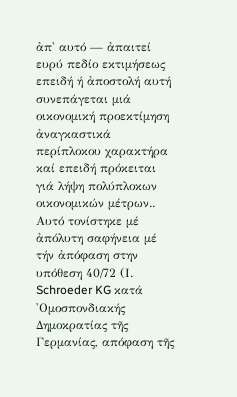ἀπ' αυτό — ἀπαιτεί ευρύ πεδίο εκτιμήσεως επειδή ή ἀποστολή αυτή συνεπάγεται μιά οικονομική προεκτίμηση ἀναγκαστικά περίπλοκου χαρακτήρα καί επειδή πρόκειται γιά λήψη πολύπλοκων οικονομικών μέτρων.. Αυτό τονίστηκε μέ ἀπόλυτη σαφήνεια μέ τήν ἀπόφαση στην υπόθεση 40/72 (Ι. Schroeder KG κατά 'Ομοσπονδιακής Δημοκρατίας τῆς Γερμανίας, απόφαση τῆς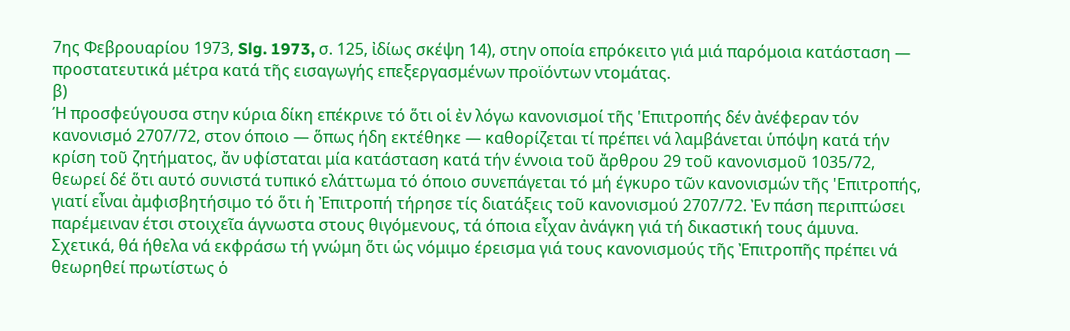7ης Φεβρουαρίου 1973, Slg. 1973, σ. 125, ἰδίως σκέψη 14), στην οποία επρόκειτο γιά μιά παρόμοια κατάσταση — προστατευτικά μέτρα κατά τῆς εισαγωγής επεξεργασμένων προϊόντων ντομάτας.
β)
Ή προσφεύγουσα στην κύρια δίκη επέκρινε τό ὅτι οἱ ἐν λόγω κανονισμοί τῆς 'Επιτροπής δέν ἀνέφεραν τόν κανονισμό 2707/72, στον όποιο — ὅπως ήδη εκτέθηκε — καθορίζεται τί πρέπει νά λαμβάνεται ὑπόψη κατά τήν κρίση τοῦ ζητήματος, ἄν υφίσταται μία κατάσταση κατά τήν έννοια τοῦ ἄρθρου 29 τοῦ κανονισμοῦ 1035/72, θεωρεί δέ ὅτι αυτό συνιστά τυπικό ελάττωμα τό όποιο συνεπάγεται τό μή έγκυρο τῶν κανονισμών τῆς 'Επιτροπής, γιατί εἶναι ἀμφισβητήσιμο τό ὅτι ἡ Ἐπιτροπή τήρησε τίς διατάξεις τοῦ κανονισμού 2707/72. Ἐν πάση περιπτώσει παρέμειναν έτσι στοιχεῖα άγνωστα στους θιγόμενους, τά όποια εἶχαν ἀνάγκη γιά τή δικαστική τους άμυνα.
Σχετικά, θά ήθελα νά εκφράσω τή γνώμη ὅτι ὡς νόμιμο έρεισμα γιά τους κανονισμούς τῆς Ἐπιτροπῆς πρέπει νά θεωρηθεί πρωτίστως ὁ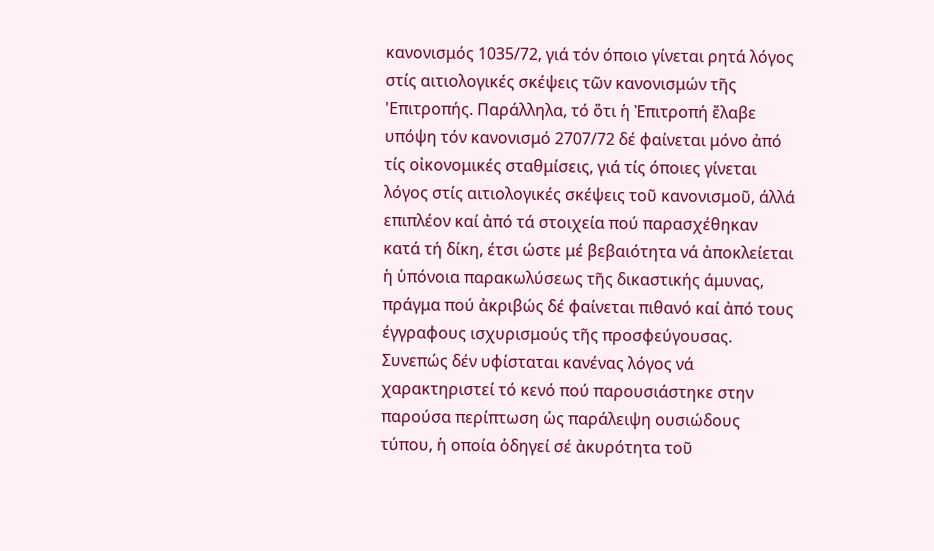κανονισμός 1035/72, γιά τόν όποιο γίνεται ρητά λόγος στίς αιτιολογικές σκέψεις τῶν κανονισμών τῆς 'Επιτροπής. Παράλληλα, τό ὅτι ἡ Ἐπιτροπή ἔλαβε υπόψη τόν κανονισμό 2707/72 δέ φαίνεται μόνο ἀπό τίς οἰκονομικές σταθμίσεις, γιά τίς όποιες γίνεται λόγος στίς αιτιολογικές σκέψεις τοῦ κανονισμοῦ, άλλά επιπλέον καί ἀπό τά στοιχεία πού παρασχέθηκαν κατά τή δίκη, έτσι ώστε μέ βεβαιότητα νά ἀποκλείεται ἡ ὑπόνοια παρακωλύσεως τῆς δικαστικής άμυνας, πράγμα πού ἀκριβώς δέ φαίνεται πιθανό καί ἀπό τους έγγραφους ισχυρισμούς τῆς προσφεύγουσας.
Συνεπώς δέν υφίσταται κανένας λόγος νά χαρακτηριστεί τό κενό πού παρουσιάστηκε στην παρούσα περίπτωση ὡς παράλειψη ουσιώδους τύπου, ἡ οποία ὁδηγεί σέ ἀκυρότητα τοῦ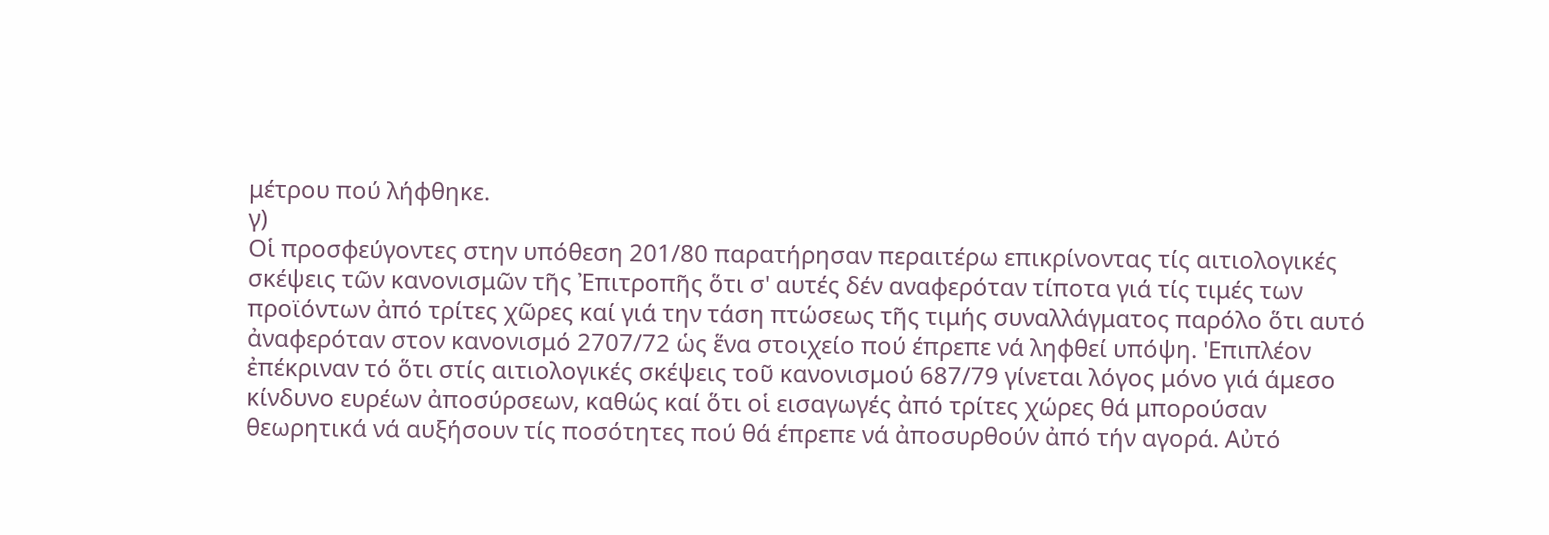μέτρου πού λήφθηκε.
γ)
Οἱ προσφεύγοντες στην υπόθεση 201/80 παρατήρησαν περαιτέρω επικρίνοντας τίς αιτιολογικές σκέψεις τῶν κανονισμῶν τῆς Ἐπιτροπῆς ὅτι σ' αυτές δέν αναφερόταν τίποτα γιά τίς τιμές των προϊόντων ἀπό τρίτες χῶρες καί γιά την τάση πτώσεως τῆς τιμής συναλλάγματος παρόλο ὅτι αυτό ἀναφερόταν στον κανονισμό 2707/72 ὡς ἕνα στοιχείο πού έπρεπε νά ληφθεί υπόψη. 'Επιπλέον ἐπέκριναν τό ὅτι στίς αιτιολογικές σκέψεις τοῦ κανονισμού 687/79 γίνεται λόγος μόνο γιά άμεσο κίνδυνο ευρέων ἀποσύρσεων, καθώς καί ὅτι οἱ εισαγωγές ἀπό τρίτες χώρες θά μπορούσαν θεωρητικά νά αυξήσουν τίς ποσότητες πού θά έπρεπε νά ἀποσυρθούν ἀπό τήν αγορά. Αὐτό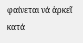φαίνεται νά ἀρκεῖ κατά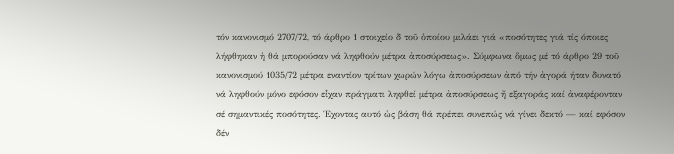τόν κανονισμό 2707/72, τό άρθρο 1 στοιχείο δ τοῦ ὁποίου μιλάει γιά «ποσότητες γιά τίς όποιες λήφθηκαν ἡ θά μπορούσαν νά ληφθούν μέτρα ἀποσύρσεως». Σύμφωνα ὅμως μέ τό άρθρο 29 τοῦ κανονισμού 1035/72 μέτρα εναντίον τρίτων χωρών λόγω ἀποσύρσεων ἀπό τήν ἀγορά ήταν δυνατό νά ληφθούν μόνο εφόσον εἶχαν πράγματι ληφθεί μέτρα ἀποσύρσεως ἤ εξαγοράς καί ἀναφέρονταν σέ σημαντικές ποσότητες. Έχοντας αυτό ὡς βάση θά πρέπει συνεπώς νά γίνει δεκτό — καί εφόσον δέν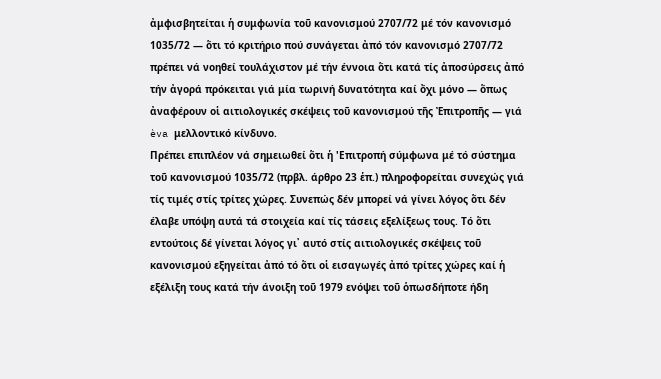ἀμφισβητείται ἡ συμφωνία τοῦ κανονισμού 2707/72 μέ τόν κανονισμό 1035/72 — ὅτι τό κριτήριο πού συνάγεται ἀπό τόν κανονισμό 2707/72 πρέπει νά νοηθεί τουλάχιστον μέ τήν έννοια ὅτι κατά τίς ἀποσύρσεις ἀπό τήν ἀγορά πρόκειται γιά μία τωρινή δυνατότητα καί ὄχι μόνο — ὅπως ἀναφέρουν οἱ αιτιολογικές σκέψεις τοῦ κανονισμού τῆς Ἐπιτροπῆς — γιά èva μελλοντικό κίνδυνο.
Πρέπει επιπλέον νά σημειωθεί ὅτι ἡ 'Επιτροπή σύμφωνα μέ τό σύστημα τοῦ κανονισμού 1035/72 (πρβλ. άρθρο 23 ἑπ.) πληροφορείται συνεχώς γιά τίς τιμές στίς τρίτες χώρες. Συνεπώς δέν μπορεί νά γίνει λόγος ὅτι δέν έλαβε υπόψη αυτά τά στοιχεία καί τίς τάσεις εξελίξεως τους. Τό ὅτι εντούτοις δέ γίνεται λόγος γι᾽ αυτό στίς αιτιολογικές σκέψεις τοῦ κανονισμού εξηγείται ἀπό τό ὅτι οἱ εισαγωγές ἀπό τρίτες χώρες καί ἡ εξέλιξη τους κατά τήν άνοιξη τοῦ 1979 ενόψει τοῦ ὁπωσδήποτε ήδη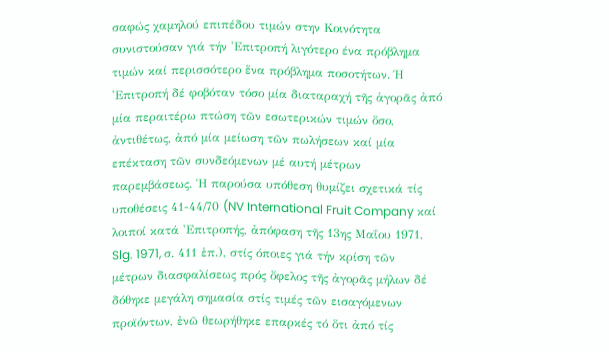σαφώς χαμηλού επιπέδου τιμών στην Κοινότητα συνιστούσαν γιά τήν 'Επιτροπή λιγότερο ένα πρόβλημα τιμών καί περισσότερο ἕνα πρόβλημα ποσοτήτων. Ή 'Επιτροπή δέ φοβόταν τόσο μία διαταραχή τῆς ἀγορᾶς ἀπό μία περαιτέρω πτώση τῶν εσωτερικών τιμών ὅσο, ἀντιθέτως, ἀπό μία μείωση τῶν πωλήσεων καί μία επέκταση τῶν συνδεόμενων μέ αυτή μέτρων παρεμβάσεως. Ἡ παρούσα υπόθεση θυμίζει σχετικά τίς υποθέσεις 41-44/70 (NV International Fruit Company καί λοιποί κατά 'Επιτροπής, ἀπόφαση τῆς 13ης Μαΐου 1971, Slg. 1971, σ. 411 ἑπ.), στίς όποιες γιά τήν κρίση τῶν μέτρων διασφαλίσεως πρός ὄφελος τῆς ἀγορᾶς μήλων δέ δόθηκε μεγάλη σημασία στίς τιμές τῶν εισαγόμενων προϊόντων, ἐνῶ θεωρήθηκε επαρκές τό ὅτι ἀπό τίς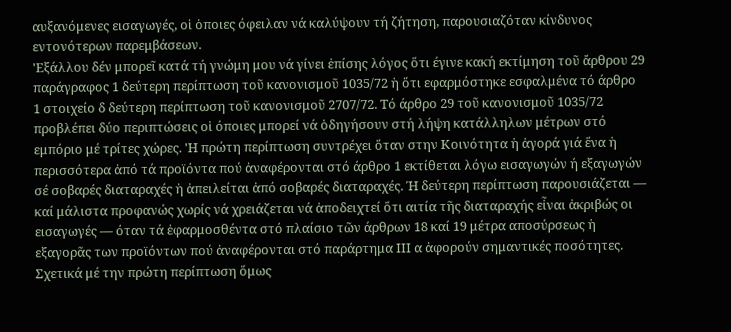αυξανόμενες εισαγωγές, οἱ ὁποιες όφειλαν νά καλύψουν τή ζήτηση, παρουσιαζόταν κίνδυνος εντονότερων παρεμβάσεων.
'Εξάλλου δέν μπορεῖ κατά τή γνώμη μου νά γίνει ἐπίσης λόγος ὅτι έγινε κακή εκτίμηση τοῦ ἄρθρου 29 παράγραφος 1 δεύτερη περίπτωση τοῦ κανονισμοῦ 1035/72 ἡ ὅτι εφαρμόστηκε εσφαλμένα τό άρθρο 1 στοιχείο δ δεύτερη περίπτωση τοῦ κανονισμοῦ 2707/72. Τό άρθρο 29 τοῦ κανονισμοῦ 1035/72 προβλέπει δύο περιπτώσεις οἱ όποιες μπορεί νά ὁδηγήσουν στή λήψη κατάλληλων μέτρων στό εμπόριο μέ τρίτες χώρες. 'Η πρώτη περίπτωση συντρέχει ὅταν στην Κοινότητα ἡ ἀγορά γιά ἕνα ἡ περισσότερα ἀπό τά προϊόντα πού ἀναφέρονται στό άρθρο 1 εκτίθεται λόγω εισαγωγών ή εξαγωγών σέ σοβαρές διαταραχές ἡ ἀπειλείται ἀπό σοβαρές διαταραχές. Ή δεύτερη περίπτωση παρουσιάζεται — καί μάλιστα προφανώς χωρίς νά χρειάζεται νά ἀποδειχτεί ὅτι αιτία τῆς διαταραχής εἶναι ἀκριβώς οι εισαγωγές — όταν τά ἐφαρμοσθέντα στό πλαίσιο τῶν άρθρων 18 καί 19 μέτρα αποσύρσεως ἡ εξαγορᾶς των προϊόντων πού ἀναφέρονται στό παράρτημα ΙΙΙ α ἀφορούν σημαντικές ποσότητες. Σχετικά μέ την πρώτη περίπτωση ὅμως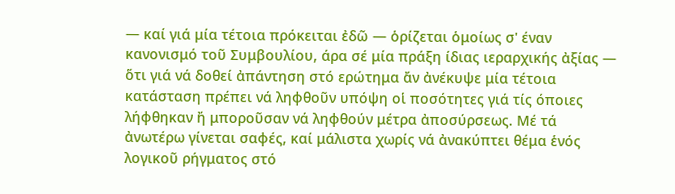— καί γιά μία τέτοια πρόκειται ἐδῶ — ὁρίζεται ὁμοίως σ' έναν κανονισμό τοῦ Συμβουλίου, άρα σέ μία πράξη ίδιας ιεραρχικής ἀξίας — ὅτι γιά νά δοθεί ἀπάντηση στό ερώτημα ἄν ἀνέκυψε μία τέτοια κατάσταση πρέπει νά ληφθοῦν υπόψη οἱ ποσότητες γιά τίς όποιες λήφθηκαν ἤ μποροῦσαν νά ληφθούν μέτρα ἀποσύρσεως. Μέ τά ἀνωτέρω γίνεται σαφές, καί μάλιστα χωρίς νά ἀνακύπτει θέμα ἑνός λογικοῦ ρήγματος στό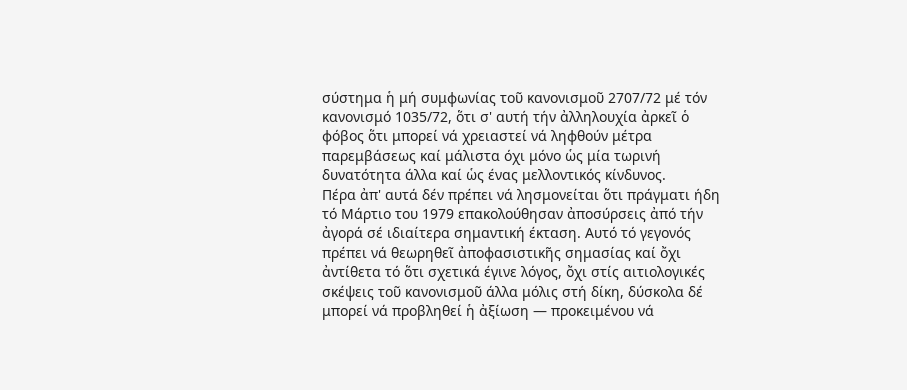σύστημα ἡ μή συμφωνίας τοῦ κανονισμοῦ 2707/72 μέ τόν κανονισμό 1035/72, ὅτι σ' αυτή τήν ἀλληλουχία ἀρκεῖ ὁ φόβος ὅτι μπορεί νά χρειαστεί νά ληφθούν μέτρα παρεμβάσεως καί μάλιστα όχι μόνο ὡς μία τωρινή δυνατότητα άλλα καί ὡς ένας μελλοντικός κίνδυνος.
Πέρα ἀπ' αυτά δέν πρέπει νά λησμονείται ὅτι πράγματι ήδη τό Μάρτιο του 1979 επακολούθησαν ἀποσύρσεις ἀπό τήν ἀγορά σέ ιδιαίτερα σημαντική έκταση. Αυτό τό γεγονός πρέπει νά θεωρηθεῖ ἀποφασιστικῆς σημασίας καί ὄχι ἀντίθετα τό ὅτι σχετικά έγινε λόγος, ὄχι στίς αιτιολογικές σκέψεις τοῦ κανονισμοῦ άλλα μόλις στή δίκη, δύσκολα δέ μπορεί νά προβληθεί ἡ ἀξίωση — προκειμένου νά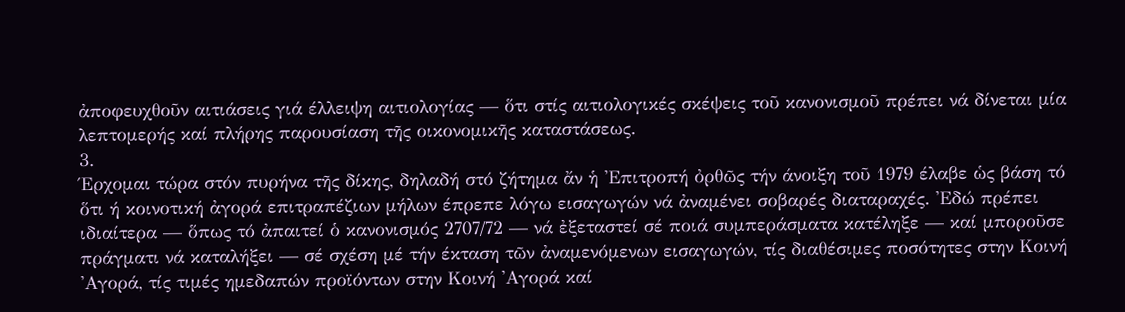ἀποφευχθοῦν αιτιάσεις γιά έλλειψη αιτιολογίας — ὅτι στίς αιτιολογικές σκέψεις τοῦ κανονισμοῦ πρέπει νά δίνεται μία λεπτομερής καί πλήρης παρουσίαση τῆς οικονομικῆς καταστάσεως.
3.
Έρχομαι τώρα στόν πυρήνα τῆς δίκης, δηλαδή στό ζήτημα ἄν ἡ 'Επιτροπή ὀρθῶς τήν άνοιξη τοῦ 1979 έλαβε ὡς βάση τό ὅτι ή κοινοτική ἀγορά επιτραπέζιων μήλων έπρεπε λόγω εισαγωγών νά ἀναμένει σοβαρές διαταραχές. 'Εδώ πρέπει ιδιαίτερα — ὅπως τό ἀπαιτεί ὁ κανονισμός 2707/72 — νά ἐξεταστεί σέ ποιά συμπεράσματα κατέληξε — καί μποροῦσε πράγματι νά καταλήξει — σέ σχέση μέ τήν έκταση τῶν ἀναμενόμενων εισαγωγών, τίς διαθέσιμες ποσότητες στην Κοινή 'Αγορά, τίς τιμές ημεδαπών προϊόντων στην Κοινή 'Αγορά καί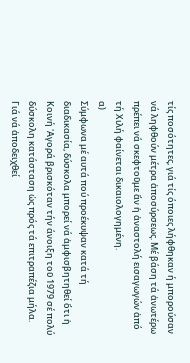τίς ποσότητες, γιά τίς όποιες λήφθηκαν ή μπορούσαν νά ληφθούν μέτρα ἀποσύρσεως. Μέ βάση τά ἀνωτέρω πρέπει νά σκεφτοῦμε ἄν ἡ ἀναστολή εισαγωγών ἀπό τή Χιλή φαίνεται δικαιολογημένη.
α)
Σύμφωνα μέ αυτά πού προέκυψαν κατά τή διαδικασία, δύσκολα μπορεί νά ἀμφισβητηθεί ὅτι ἡ Κοινή 'Αγορά βρισκόταν τήν άνοιξη τοῦ 1979 σέ πολύ δύσκολη κατάσταση ὡς πρός τά επιτραπέζια μήλα.
Γιά νά ἀποδειχθεί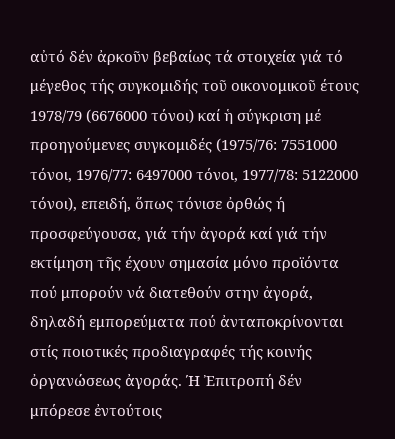αὐτό δέν ἀρκοῦν βεβαίως τά στοιχεία γιά τό μέγεθος τής συγκομιδής τοῦ οικονομικοῦ έτους 1978/79 (6676000 τόνοι) καί ἡ σύγκριση μέ προηγούμενες συγκομιδές (1975/76: 7551000 τόνοι, 1976/77: 6497000 τόνοι, 1977/78: 5122000 τόνοι), επειδή, ὅπως τόνισε ὀρθώς ή προσφεύγουσα, γιά τήν ἀγορά καί γιά τήν εκτίμηση τῆς έχουν σημασία μόνο προϊόντα πού μπορούν νά διατεθούν στην ἀγορά, δηλαδή εμπορεύματα πού ἀνταποκρίνονται στίς ποιοτικές προδιαγραφές τής κοινής ὀργανώσεως ἀγοράς. Ή Ἐπιτροπή δέν μπόρεσε ἐντούτοις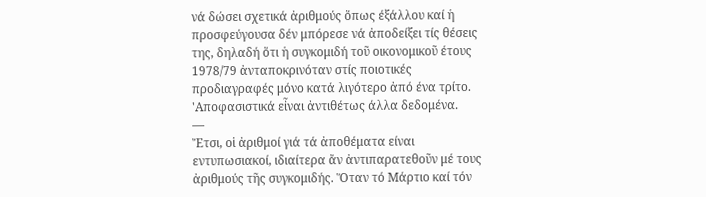νά δώσει σχετικά ἀριθμούς ὅπως έξάλλου καί ἡ προσφεύγουσα δέν μπόρεσε νά ἀποδείξει τίς θέσεις της, δηλαδή ὅτι ἡ συγκομιδή τοῦ οικονομικοῦ έτους 1978/79 ἀνταποκρινόταν στίς ποιοτικές προδιαγραφές μόνο κατά λιγότερο ἀπό ένα τρίτο.
'Αποφασιστικά εἶναι ἀντιθέτως άλλα δεδομένα.
—
Ἔτσι, οἱ ἀριθμοί γιά τά ἀποθέματα είναι εντυπωσιακοί, ιδιαίτερα ἄν ἀντιπαρατεθοῦν μέ τους ἀριθμούς τῆς συγκομιδής. Ὅταν τό Μάρτιο καί τόν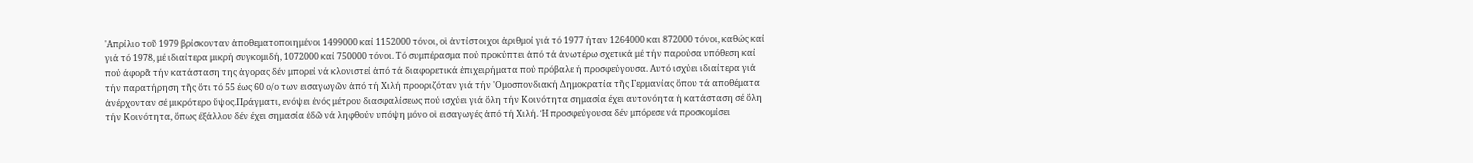'Απρίλιο τοῦ 1979 βρίσκονταν ἀποθεματοποιημένοι 1499000 καί 1152000 τόνοι, οἱ ἀντίστοιχοι ἀριθμοί γιά τό 1977 ήταν 1264000 και 872000 τόνοι, καθώς καί γιά τό 1978, μέ ιδιαίτερα μικρή συγκομιδή, 1072000 καί 750000 τόνοι. Τό συμπέρασμα πού προκύπτει ἀπό τά ἀνωτέρω σχετικά μέ τήν παρούσα υπόθεση καί πού άφορᾶ τήν κατάσταση της ἀγορας δέν μπορεί νά κλονιστεί ἀπό τά διαφορετικά ἐπιχειρήματα πού πρόβαλε ή προσφεύγουσα. Αυτό ισχύει ιδιαίτερα γιά τήν παρατήρηση τῆς ὅτι τό 55 έως 60 ο/ο των εισαγωγῶν ἀπό τή Χιλή προοριζόταν γιά τήν 'Ομοσπονδιακή Δημοκρατία τῆς Γερμανίας ὅπου τά αποθέματα ἀνέρχονταν σέ μικρότερο ὕψος.Πράγματι, ενόψει ἑνός μέτρου διασφαλίσεως πού ισχύει γιά ὅλη τήν Κοινότητα σημασία έχει αυτονόητα ἡ κατάσταση σέ ὅλη τήν Κοινότητα, ὅπως έξάλλου δέν έχει σημασία ἐδῶ νά ληφθούν υπόψη μόνο οἱ εισαγωγές ἀπό τή Χιλή. Ή προσφεύγουσα δέν μπόρεσε νά προσκομίσει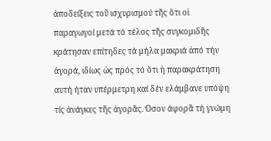ἀποδείξεις τοῦ ισχυρισμού τῆς ὅτι οἱ παραγωγοί μετά τό τέλος τῆς συγκομιδῆς κράτησαν επίτηδες τά μήλα μακριά ἀπό τήν ἀγορά, ιδίως ὡς πρός τό ὅτι ἡ παρακράτηση αυτή ήταν υπέρμετρη καί δέν ελάμβανε υπόψη τίς ἀνάγκες τῆς ἀγορᾶς. Όσον άφορᾶ τή γνώμη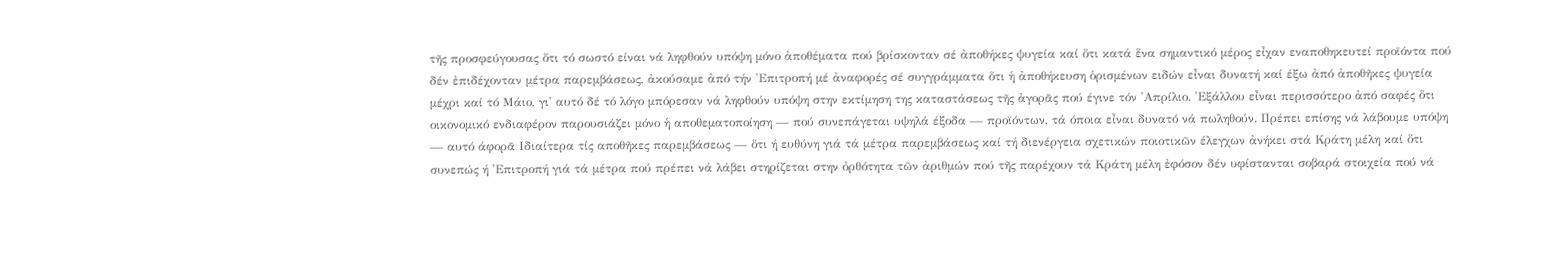τῆς προσφεύγουσας ὅτι τό σωστό είναι νά ληφθούν υπόψη μόνο ἀποθέματα πού βρίσκονταν σέ ἀποθήκες ψυγεία καί ὅτι κατά ἕνα σημαντικό μέρος εἶχαν εναποθηκευτεί προϊόντα πού δέν ἐπιδέχονταν μέτρα παρεμβάσεως, ἀκούσαμε ἀπό τήν 'Επιτροπή μέ ἀναφορές σέ συγγράμματα ὅτι ἡ ἀποθήκευση ὁρισμένων ειδών εἶναι δυνατή καί έξω ἀπό ἀποθῆκες ψυγεία μέχρι καί τό Μάιο, γι' αυτό δέ τό λόγο μπόρεσαν νά ληφθούν υπόψη στην εκτίμηση της καταστάσεως τῆς ἀγορᾶς πού έγινε τόν 'Απρίλιο. 'Εξάλλου εἶναι περισσότερο ἀπό σαφές ὅτι οικονομικό ενδιαφέρον παρουσιάζει μόνο ἡ αποθεματοποίηση — πού συνεπάγεται υψηλά έξοδα — προϊόντων, τά όποια εἶναι δυνατό νά πωληθούν. Πρέπει επίσης νά λάβουμε υπόψη — αυτό άφορᾶ Ιδιαίτερα τίς αποθῆκες παρεμβάσεως — ὅτι ή ευθύνη γιά τά μέτρα παρεμβάσεως καί τή διενέργεια σχετικών ποιοτικῶν έλεγχων ἀνήκει στά Κράτη μέλη καί ὅτι συνεπώς ή 'Επιτροπή γιά τά μέτρα πού πρέπει νά λάβει στηρίζεται στην ὀρθότητα τῶν ἀριθμών πού τῆς παρέχουν τά Κράτη μέλη ἐφόσον δέν υφίστανται σοβαρά στοιχεία πού νά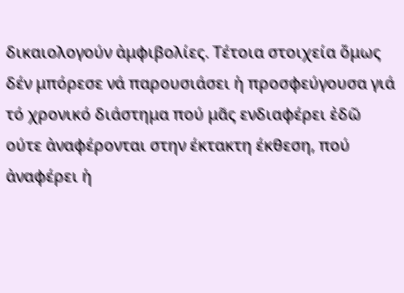δικαιολογούν ἀμφιβολίες. Τέτοια στοιχεία ὅμως δέν μπόρεσε νά παρουσιάσει ἡ προσφεύγουσα γιά τό χρονικό διάστημα πού μᾶς ενδιαφέρει ἐδῶ ούτε ἀναφέρονται στην έκτακτη έκθεση, πού ἀναφέρει ἡ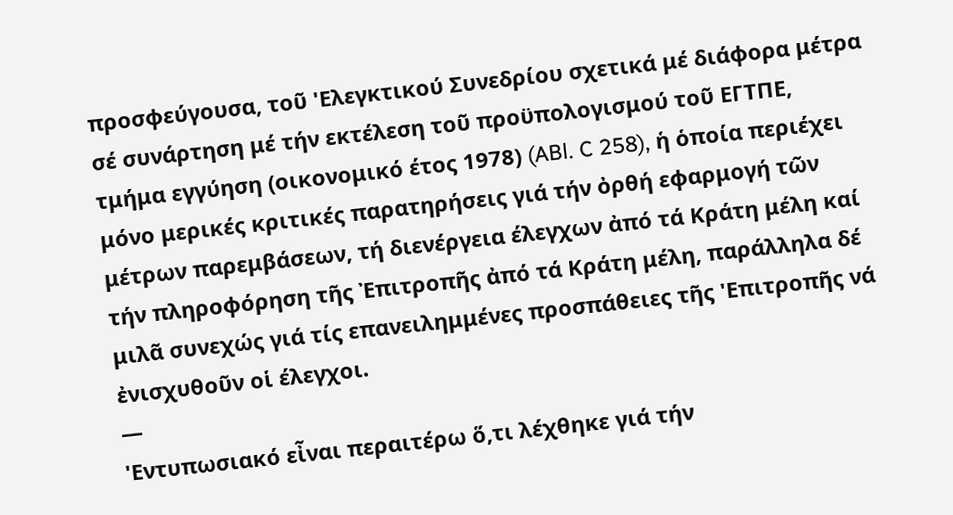προσφεύγουσα, τοῦ 'Ελεγκτικού Συνεδρίου σχετικά μέ διάφορα μέτρα σέ συνάρτηση μέ τήν εκτέλεση τοῦ προϋπολογισμού τοῦ ΕΓΤΠΕ, τμήμα εγγύηση (οικονομικό έτος 1978) (ABl. C 258), ἡ ὁποία περιέχει μόνο μερικές κριτικές παρατηρήσεις γιά τήν ὀρθή εφαρμογή τῶν μέτρων παρεμβάσεων, τή διενέργεια έλεγχων ἀπό τά Κράτη μέλη καί τήν πληροφόρηση τῆς Ἐπιτροπῆς ἀπό τά Κράτη μέλη, παράλληλα δέ μιλᾶ συνεχώς γιά τίς επανειλημμένες προσπάθειες τῆς 'Επιτροπῆς νά ἐνισχυθοῦν οἱ έλεγχοι.
—
'Εντυπωσιακό εἶναι περαιτέρω ὅ,τι λέχθηκε γιά τήν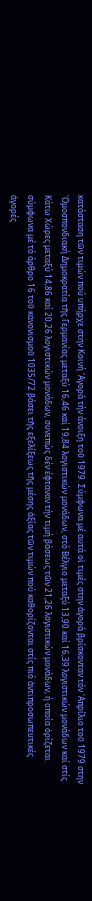κατάσταση τῶν τιμών πού υπήρχε στην Κοινή 'Αγορά τήν άνοιξη τοῦ 1979. Σύμφωνα μέ αυτά οἱ τιμές στην ἀγορά βρίσκονταν τόν 'Απρίλιο τοῦ 1979 στην 'Ομοσπονδιακή Δημοκρατία τῆς Γερμανίας μεταξύ 16,46 καί 19,84 λογιστικών μονάδων, στό Βέλγιο μεταξύ 13,90 καί 16,39 λογιστικών μονάδων καί στίς Κάτω Χώρες μεταξύ 14,86 καί 20,26 λογιστικών μονάδων, συνεπώς δέν έφταναν τήν τιμή βάσεως τῶν 21,26 λογιστικών μονάδων, ή οποία ὁρίζεται σύμφωνα μέ τό άρθρο 16 τοῦ κανονισμοῦ 1035/72 βάσει τῆς εξελίξεως τῆς μέσης ἀξίας τῶν τιμών πού καθορίζονται στίς πιό ἀντιπροσωπευτικές ἀγορές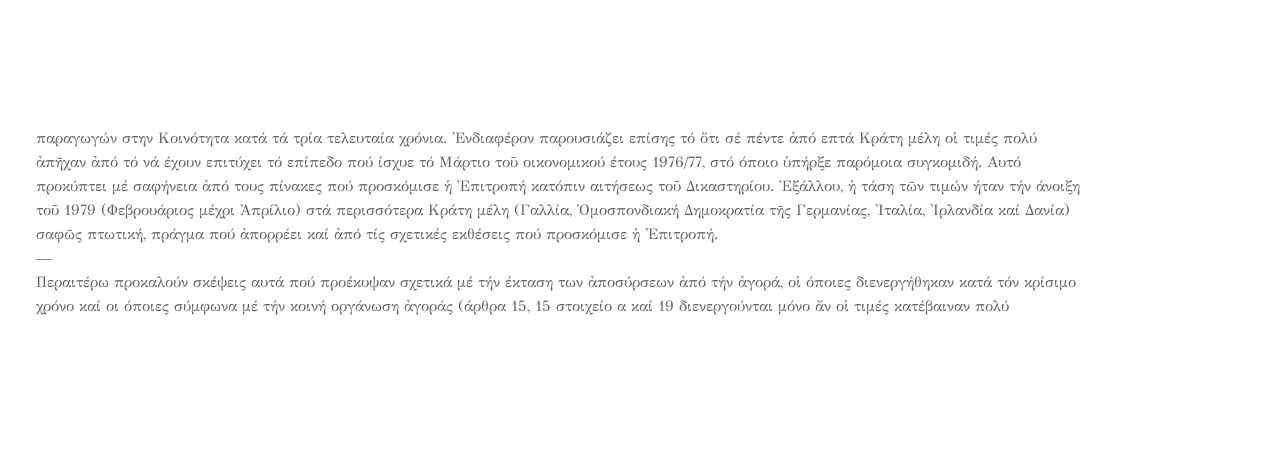παραγωγών στην Κοινότητα κατά τά τρία τελευταία χρόνια. 'Ενδιαφέρον παρουσιάζει επίσης τό ὅτι σέ πέντε ἀπό επτά Κράτη μέλη οἱ τιμές πολύ ἀπῆχαν ἀπό τό νά έχουν επιτύχει τό επίπεδο πού ίσχυε τό Μάρτιο τοῦ οικονομικού έτους 1976/77, στό όποιο ὑπήρξε παρόμοια συγκομιδή. Αυτό προκύπτει μέ σαφήνεια ἀπό τους πίνακες πού προσκόμισε ἡ Ἐπιτροπή κατόπιν αιτήσεως τοῦ Δικαστηρίου. Ἐξάλλου, ἡ τάση τῶν τιμών ήταν τήν άνοιξη τοῦ 1979 (Φεβρουάριος μέχρι Ἀπρίλιο) στά περισσότερα Κράτη μέλη (Γαλλία, Ὁμοσπονδιακή Δημοκρατία τῆς Γερμανίας, 'Ιταλία, 'Ιρλανδία καί Δανία) σαφῶς πτωτική, πράγμα πού ἀπορρέει καί ἀπό τίς σχετικές εκθέσεις πού προσκόμισε ἡ 'Επιτροπή.
—
Περαιτέρω προκαλούν σκέψεις αυτά πού προέκυψαν σχετικά μέ τήν έκταση των ἀποσύρσεων ἀπό τήν ἀγορά, οἱ όποιες διενεργήθηκαν κατά τόν κρίσιμο χρόνο καί οι όποιες σύμφωνα μέ τήν κοινή οργάνωση ἀγοράς (άρθρα 15, 15 στοιχείο α καί 19 διενεργούνται μόνο ἄν οἱ τιμές κατέβαιναν πολύ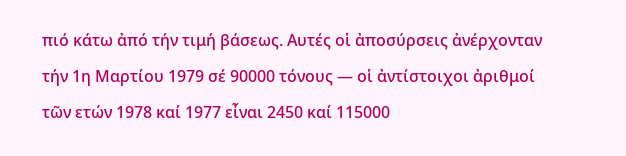πιό κάτω ἀπό τήν τιμή βάσεως. Αυτές οἱ ἀποσύρσεις ἀνέρχονταν τήν 1η Μαρτίου 1979 σέ 90000 τόνους — οἱ ἀντίστοιχοι ἀριθμοί τῶν ετών 1978 καί 1977 εἶναι 2450 καί 115000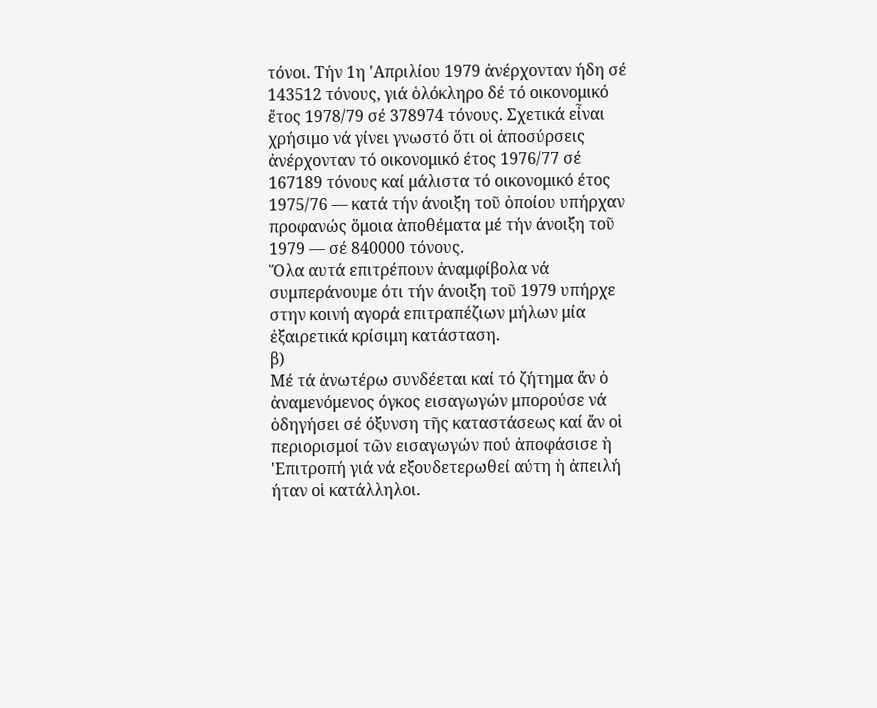τόνοι. Τήν 1η 'Απριλίου 1979 ἀνέρχονταν ήδη σέ 143512 τόνους, γιά ὁλόκληρο δέ τό οικονομικό ἔτος 1978/79 σέ 378974 τόνους. Σχετικά εἶναι χρήσιμο νά γίνει γνωστό ὅτι οἱ ἀποσύρσεις ἀνέρχονταν τό οικονομικό έτος 1976/77 σέ 167189 τόνους καί μάλιστα τό οικονομικό έτος 1975/76 — κατά τήν άνοιξη τοῦ ὁποίου υπήρχαν προφανώς ὅμοια ἀποθέματα μέ τήν άνοιξη τοῦ 1979 — σέ 840000 τόνους.
Ὅλα αυτά επιτρέπουν ἀναμφίβολα νά συμπεράνουμε ότι τήν άνοιξη τοῦ 1979 υπήρχε στην κοινή αγορά επιτραπέζιων μήλων μία ἐξαιρετικά κρίσιμη κατάσταση.
β)
Μέ τά ἀνωτέρω συνδέεται καί τό ζήτημα ἄν ὁ ἀναμενόμενος όγκος εισαγωγών μπορούσε νά ὁδηγήσει σέ όξυνση τῆς καταστάσεως καί ἄν οἱ περιορισμοί τῶν εισαγωγών πού ἀποφάσισε ἡ 'Επιτροπή γιά νά εξουδετερωθεί αύτη ἡ ἀπειλή ήταν οἱ κατάλληλοι.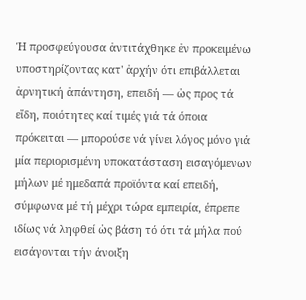Ή προσφεύγουσα ἀντιτάχθηκε ἐν προκειμένω υποστηρίζοντας κατ' ἀρχήν ότι επιβάλλεται ἀρνητική ἀπάντηση, επειδή — ὡς προς τά εἴδη, ποιότητες καί τιμές γιά τά όποια πρόκειται — μπορούσε νά γίνει λόγος μόνο γιά μία περιορισμένη υποκατάσταση εισαγόμενων μήλων μέ ημεδαπά προϊόντα καί επειδή, σύμφωνα μέ τή μέχρι τώρα εμπειρία, έπρεπε ιδίως νά ληφθεί ὡς βάση τό ότι τά μήλα πού εισάγονται τήν άνοιξη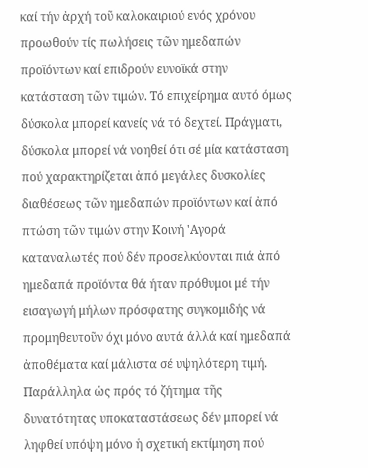καί τήν ἀρχή τοῦ καλοκαιριού ενός χρόνου προωθούν τίς πωλήσεις τῶν ημεδαπών προϊόντων καί επιδρούν ευνοϊκά στην κατάσταση τῶν τιμών. Τό επιχείρημα αυτό όμως δύσκολα μπορεί κανείς νά τό δεχτεί. Πράγματι, δύσκολα μπορεί νά νοηθεί ότι σέ μία κατάσταση πού χαρακτηρίζεται ἀπό μεγάλες δυσκολίες διαθέσεως τῶν ημεδαπών προϊόντων καί ἀπό πτώση τῶν τιμών στην Κοινή 'Αγορά καταναλωτές πού δέν προσελκύονται πιά ἀπό ημεδαπά προϊόντα θά ήταν πρόθυμοι μέ τήν εισαγωγή μήλων πρόσφατης συγκομιδής νά προμηθευτοῦν όχι μόνο αυτά άλλά καί ημεδαπά ἀποθέματα καί μάλιστα σέ υψηλότερη τιμή. Παράλληλα ὡς πρός τό ζήτημα τῆς δυνατότητας υποκαταστάσεως δέν μπορεί νά ληφθεί υπόψη μόνο ἡ σχετική εκτίμηση πού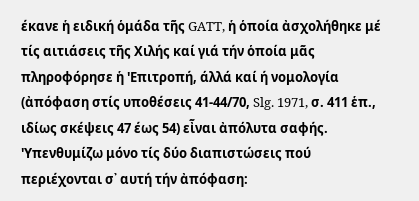έκανε ἡ ειδική ὁμάδα τῆς GATT, ἡ ὁποία ἀσχολήθηκε μέ τίς αιτιάσεις τῆς Χιλής καί γιά τήν ὁποία μᾶς πληροφόρησε ἡ 'Επιτροπή, άλλά καί ή νομολογία (ἀπόφαση στίς υποθέσεις 41-44/70, Slg. 1971, σ. 411 ἑπ., ιδίως σκέψεις 47 έως 54) εἶναι ἀπόλυτα σαφής. 'Υπενθυμίζω μόνο τίς δύο διαπιστώσεις πού περιέχονται σ᾽ αυτή τήν ἀπόφαση: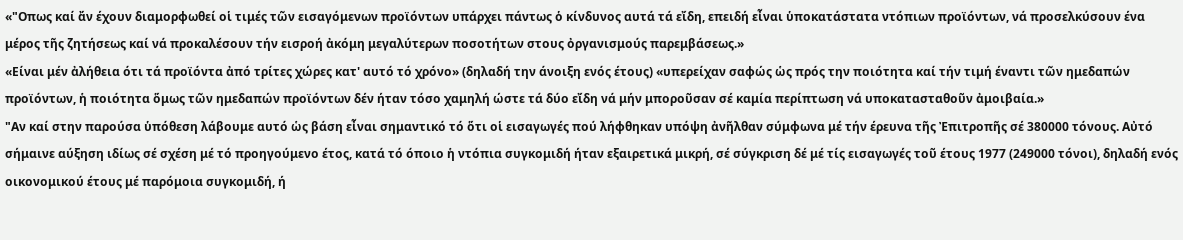«"Οπως καί ἄν έχουν διαμορφωθεί οἱ τιμές τῶν εισαγόμενων προϊόντων υπάρχει πάντως ὁ κίνδυνος αυτά τά εἴδη, επειδή εἶναι ὑποκατάστατα ντόπιων προϊόντων, νά προσελκύσουν ένα μέρος τῆς ζητήσεως καί νά προκαλέσουν τήν εισροή ἀκόμη μεγαλύτερων ποσοτήτων στους ὀργανισμούς παρεμβάσεως.»
«Είναι μέν ἀλήθεια ότι τά προϊόντα ἀπό τρίτες χώρες κατ' αυτό τό χρόνο» (δηλαδή την άνοιξη ενός έτους) «υπερείχαν σαφώς ὡς πρός την ποιότητα καί τήν τιμή έναντι τῶν ημεδαπών προϊόντων, ἡ ποιότητα ὅμως τῶν ημεδαπών προϊόντων δέν ήταν τόσο χαμηλή ώστε τά δύο εἴδη νά μήν μποροῦσαν σέ καμία περίπτωση νά υποκατασταθοῦν ἀμοιβαία.»
"Αν καί στην παρούσα ὑπόθεση λάβουμε αυτό ὡς βάση εἶναι σημαντικό τό ὅτι οἱ εισαγωγές πού λήφθηκαν υπόψη ἀνῆλθαν σύμφωνα μέ τήν έρευνα τῆς Ἐπιτροπῆς σέ 380000 τόνους. Αὐτό σήμαινε αύξηση ιδίως σέ σχέση μέ τό προηγούμενο έτος, κατά τό όποιο ἡ ντόπια συγκομιδή ήταν εξαιρετικά μικρή, σέ σύγκριση δέ μέ τίς εισαγωγές τοῦ έτους 1977 (249000 τόνοι), δηλαδή ενός οικονομικού έτους μέ παρόμοια συγκομιδή, ή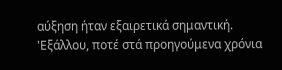αύξηση ήταν εξαιρετικά σημαντική. 'Εξάλλου, ποτέ στά προηγούμενα χρόνια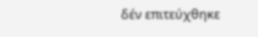δέν επιτεύχθηκε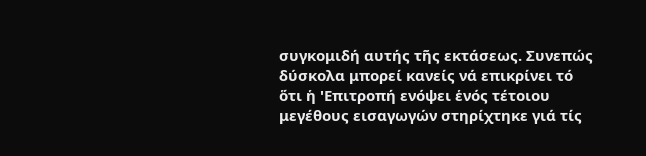συγκομιδή αυτής τῆς εκτάσεως. Συνεπώς δύσκολα μπορεί κανείς νά επικρίνει τό ὅτι ἡ 'Επιτροπή ενόψει ἑνός τέτοιου μεγέθους εισαγωγών στηρίχτηκε γιά τίς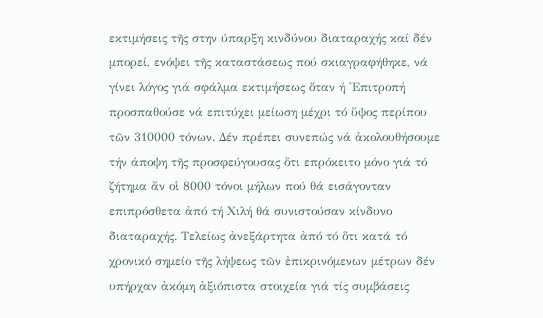εκτιμήσεις τῆς στην ύπαρξη κινδύνου διαταραχής καί δέν μπορεί, ενόψει τῆς καταστάσεως πού σκιαγραφήθηκε, νά γίνει λόγος γιά σφάλμα εκτιμήσεως ὅταν ή 'Επιτροπή προσπαθούσε νά επιτύχει μείωση μέχρι τό ὕψος περίπου τῶν 310000 τόνων. Δέν πρέπει συνεπώς νά ἀκολουθήσουμε τήν άποψη τῆς προσφεύγουσας ὅτι επρόκειτο μόνο γιά τό ζήτημα ἄν οἱ 8000 τόνοι μήλων πού θά εισάγονταν επιπρόσθετα ἀπό τή Χιλή θά συνιστούσαν κίνδυνο διαταραχής. Τελείως ἀνεξάρτητα ἀπό τό ὅτι κατά τό χρονικό σημείο τῆς λήψεως τῶν ἐπικρινόμενων μέτρων δέν υπήρχαν ἀκόμη ἀξιόπιστα στοιχεία γιά τίς συμβάσεις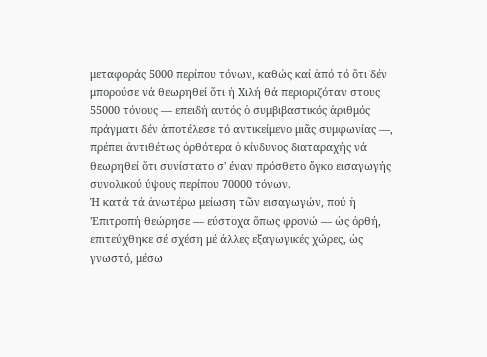μεταφοράς 5000 περίπου τόνων, καθώς καί ἀπό τό ὅτι δέν μπορούσε νά θεωρηθεί ὅτι ή Χιλή θά περιοριζόταν στους 55000 τόνους — επειδή αυτός ὁ συμβιβαστικός ἀριθμός πράγματι δέν ἀποτέλεσε τό αντικείμενο μιᾶς συμφωνίας —, πρέπει ἀντιθέτως ὀρθότερα ὁ κίνδυνος διαταραχής νά θεωρηθεί ὅτι συνίστατο σ' έναν πρόσθετο ὄγκο εισαγωγής συνολικού ύψους περίπου 70000 τόνων.
Ἡ κατά τά ἀνωτέρω μείωση τῶν εισαγωγών, πού ἡ 'Επιτροπή θεώρησε — εύστοχα ὅπως φρονώ — ὡς ὀρθή, επιτεύχθηκε σέ σχέση μέ άλλες εξαγωγικές χώρες, ὡς γνωστό, μέσω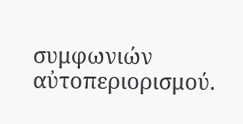συμφωνιών αὐτοπεριορισμού.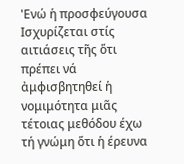'Ενώ ἡ προσφεύγουσα Ισχυρίζεται στίς αιτιάσεις τῆς ὅτι πρέπει νά ἀμφισβητηθεί ἡ νομιμότητα μιᾶς τέτοιας μεθόδου έχω τή γνώμη ὅτι ἡ έρευνα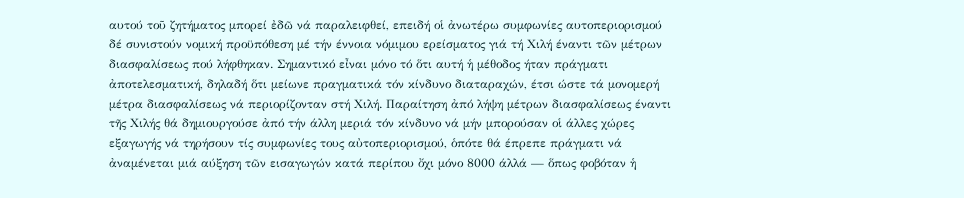αυτού τοῦ ζητήματος μπορεί ἐδῶ νά παραλειφθεί, επειδή οἱ ἀνωτέρω συμφωνίες αυτοπεριορισμού δέ συνιστούν νομική προϋπόθεση μέ τήν έννοια νόμιμου ερείσματος γιά τή Χιλή έναντι τῶν μέτρων διασφαλίσεως πού λήφθηκαν. Σημαντικό εἶναι μόνο τό ὅτι αυτή ἡ μέθοδος ήταν πράγματι ἀποτελεσματική, δηλαδή ὅτι μείωνε πραγματικά τόν κίνδυνο διαταραχών, έτσι ώστε τά μονομερή μέτρα διασφαλίσεως νά περιορίζονταν στή Χιλή. Παραίτηση ἀπό λήψη μέτρων διασφαλίσεως έναντι τῆς Χιλής θά δημιουργούσε ἀπό τήν άλλη μεριά τόν κίνδυνο νά μήν μπορούσαν οἱ άλλες χώρες εξαγωγής νά τηρήσουν τίς συμφωνίες τους αὐτοπεριορισμού, ὁπότε θά έπρεπε πράγματι νά ἀναμένεται μιά αύξηση τῶν εισαγωγών κατά περίπου ὄχι μόνο 8000 άλλά — ὅπως φοβόταν ἡ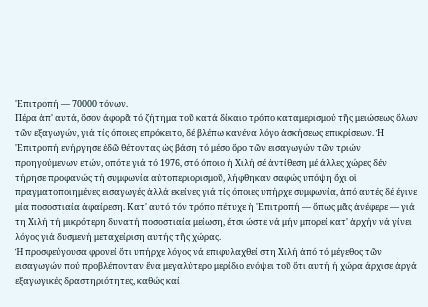'Επιτροπή — 70000 τόνων.
Πέρα ἀπ' αυτά, ὅσον άφορᾶ τό ζήτημα τοῦ κατά δίκαιο τρόπο καταμερισμού τῆς μειώσεως ὅλων τῶν εξαγωγών, γιά τίς όποιες επρόκειτο, δέ βλέπω κανένα λόγο ἀσκήσεως επικρίσεων. Ἡ 'Επιτροπή ενήργησε ἐδῶ θέτοντας ὡς βάση τό μέσο ὅρο τῶν εισαγωγών τῶν τριών προηγούμενων ετών, οπότε γιά τό 1976, στό όποιο ἡ Χιλή σέ ἀντίθεση μέ άλλες χώρες δέν τήρησε προφανώς τή συμφωνία αὐτοπεριορισμοῦ, λήφθηκαν σαφώς υπόψη ὄχι οἱ πραγματοποιημένες εισαγωγές ἀλλά εκείνες γιά τίς όποιες υπήρχε συμφωνία, ἀπό αυτές δέ έγινε μία ποσοστιαία ἀφαίρεση. Κατ' αυτό τόν τρόπο πέτυχε ἡ 'Επιτροπή — ὅπως μᾶς ἀνέφερε — γιά τη Χιλή τή μικρότερη δυνατή ποσοστιαία μείωση, έτσι ώστε νά μήν μπορεί κατ' ἀρχήν νά γίνει λόγος γιά δυσμενή μεταχείριση αυτής τῆς χώρας.
Ή προσφεύγουσα φρονεί ὅτι υπήρχε λόγος νά επιφυλαχθεί στη Χιλή ἀπό τό μέγεθος τῶν εισαγωγών πού προβλέπονταν ἕνα μεγαλύτερο μερίδιο ενόψει τοῦ ὅτι αυτή ή χώρα άρχισε ἀργά εξαγωγικές δραστηριότητες, καθώς καί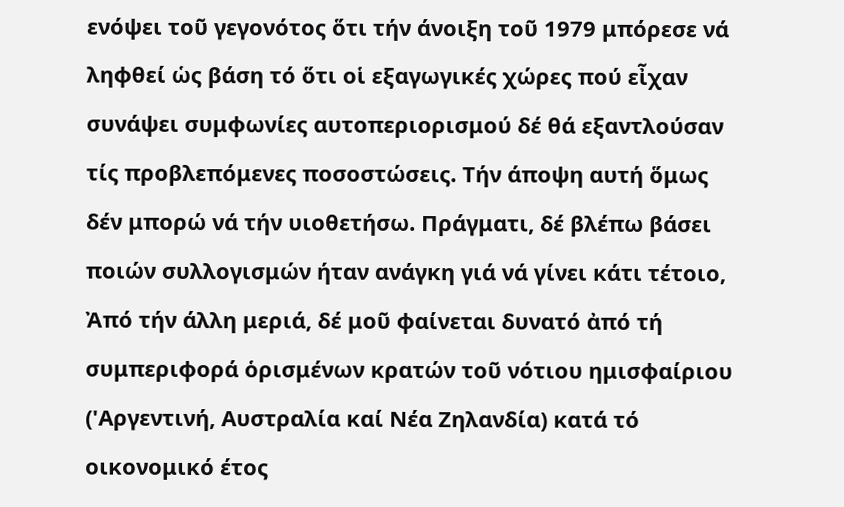ενόψει τοῦ γεγονότος ὅτι τήν άνοιξη τοῦ 1979 μπόρεσε νά ληφθεί ὡς βάση τό ὅτι οἱ εξαγωγικές χώρες πού εἶχαν συνάψει συμφωνίες αυτοπεριορισμού δέ θά εξαντλούσαν τίς προβλεπόμενες ποσοστώσεις. Τήν άποψη αυτή ὅμως δέν μπορώ νά τήν υιοθετήσω. Πράγματι, δέ βλέπω βάσει ποιών συλλογισμών ήταν ανάγκη γιά νά γίνει κάτι τέτοιο, Ἀπό τήν άλλη μεριά, δέ μοῦ φαίνεται δυνατό ἀπό τή συμπεριφορά ὁρισμένων κρατών τοῦ νότιου ημισφαίριου ('Αργεντινή, Αυστραλία καί Νέα Ζηλανδία) κατά τό οικονομικό έτος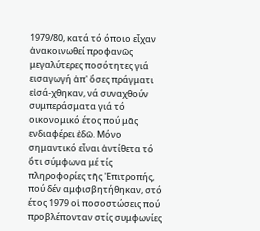1979/80, κατά τό όποιο εἶχαν ἀνακοινωθεί προφανῶς μεγαλύτερες ποσότητες γιά εισαγωγή ἀπ' ὅσες πράγματι εἰσά-χθηκαν, νά συναχθούν συμπεράσματα γιά τό οικονομικό έτος πού μᾶς ενδιαφέρει ἐδῶ. Μόνο σημαντικό εἶναι ἀντίθετα τό ὅτι σύμφωνα μέ τίς πληροφορίες τῆς 'Επιτροπής, πού δέν αμφισβητήθηκαν, στό έτος 1979 οἱ ποσοστώσεις πού προβλέπονταν στίς συμφωνίες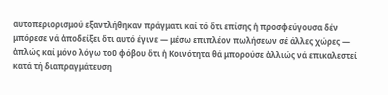αυτοπεριορισμού εξαντλήθηκαν πράγματι καί τό ὅτι επίσης ἡ προσφεύγουσα δέν μπόρεσε νά ἀποδείξει ὅτι αυτό έγινε — μέσω επιπλέον πωλήσεων σέ άλλες χώρες — ἀπλώς καί μόνο λόγω τοῦ φόβου ὅτι ἡ Κοινότητα θά μπορούσε ἀλλιώς νά επικαλεστεί κατά τή διαπραγμάτευση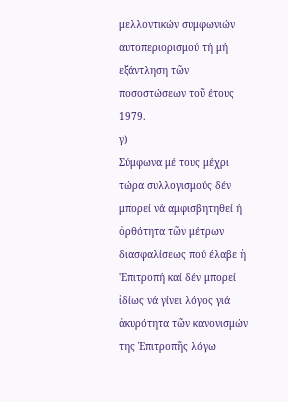μελλοντικών συμφωνιών αυτοπεριορισμού τή μή εξάντληση τῶν ποσοστώσεων τοῦ έτους 1979.
γ)
Σύμφωνα μέ τους μέχρι τώρα συλλογισμούς δέν μπορεί νά αμφισβητηθεί ή ὀρθότητα τῶν μέτρων διασφαλίσεως πού έλαβε ἡ 'Επιτροπή καί δέν μπορεί ἰδίως νά γίνει λόγος γιά ἀκυρότητα τῶν κανονισμών της Ἐπιτροπῆς λόγω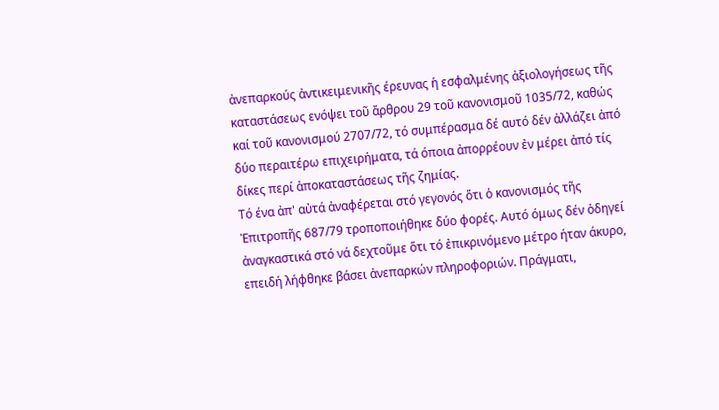ἀνεπαρκούς ἀντικειμενικῆς έρευνας ἡ εσφαλμένης ἀξιολογήσεως τῆς καταστάσεως ενόψει τοῦ ἄρθρου 29 τοῦ κανονισμοῦ 1035/72, καθώς καί τοῦ κανονισμού 2707/72, τό συμπέρασμα δέ αυτό δέν ἀλλάζει ἀπό δύο περαιτέρω επιχειρήματα, τά όποια ἀπορρέουν ἐν μέρει ἀπό τίς δίκες περί ἀποκαταστάσεως τῆς ζημίας.
Τό ένα ἀπ' αὐτά ἀναφέρεται στό γεγονός ὅτι ὁ κανονισμός τῆς Ἐπιτροπῆς 687/79 τροποποιήθηκε δύο φορές. Αυτό όμως δέν ὁδηγεί ἀναγκαστικά στό νά δεχτοῦμε ὅτι τό ἐπικρινόμενο μέτρο ήταν άκυρο, επειδή λήφθηκε βάσει ἀνεπαρκών πληροφοριών. Πράγματι,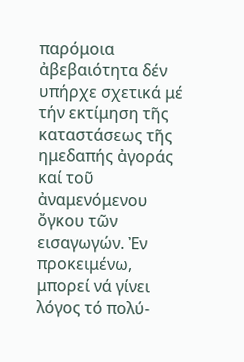παρόμοια ἀβεβαιότητα δέν υπήρχε σχετικά μέ τήν εκτίμηση τῆς καταστάσεως τῆς ημεδαπής ἀγοράς καί τοῦ ἀναμενόμενου ὄγκου τῶν εισαγωγών. Ἐν προκειμένω, μπορεί νά γίνει λόγος τό πολύ-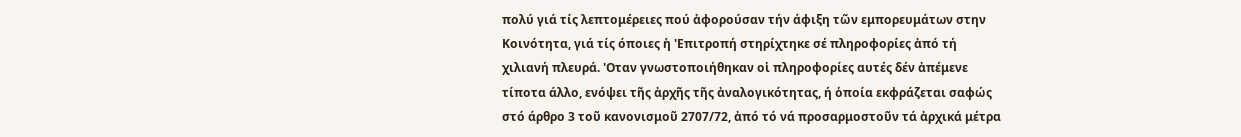πολύ γιά τίς λεπτομέρειες πού ἀφορούσαν τήν άφιξη τῶν εμπορευμάτων στην Κοινότητα, γιά τίς όποιες ἡ 'Επιτροπή στηρίχτηκε σέ πληροφορίες ἀπό τή χιλιανή πλευρά. 'Οταν γνωστοποιήθηκαν οἱ πληροφορίες αυτές δέν ἀπέμενε τίποτα άλλο, ενόψει τῆς ἀρχῆς τῆς ἀναλογικότητας, ή ὁποία εκφράζεται σαφώς στό άρθρο 3 τοῦ κανονισμοῦ 2707/72, ἀπό τό νά προσαρμοστοῦν τά ἀρχικά μέτρα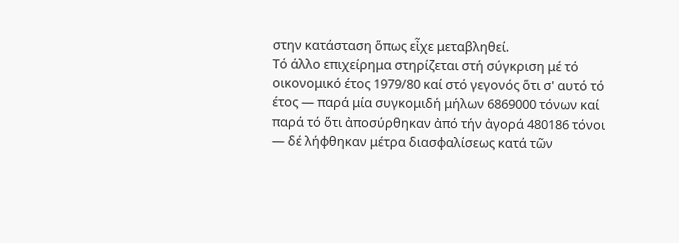στην κατάσταση ὅπως εἶχε μεταβληθεί.
Τό άλλο επιχείρημα στηρίζεται στή σύγκριση μέ τό οικονομικό έτος 1979/80 καί στό γεγονός ὅτι σ' αυτό τό έτος — παρά μία συγκομιδή μήλων 6869000 τόνων καί παρά τό ὅτι ἀποσύρθηκαν ἀπό τήν ἀγορά 480186 τόνοι — δέ λήφθηκαν μέτρα διασφαλίσεως κατά τῶν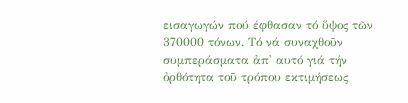εισαγωγών πού έφθασαν τό ὕψος τῶν 370000 τόνων. Τό νά συναχθοῦν συμπεράσματα ἀπ' αυτό γιά τήν ὀρθότητα τοῦ τρόπου εκτιμήσεως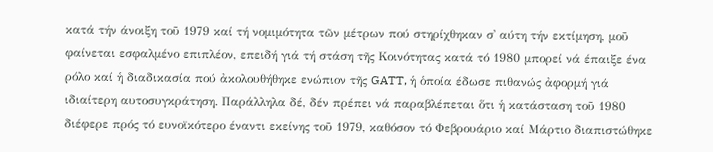κατά τήν άνοιξη τοῦ 1979 καί τή νομιμότητα τῶν μέτρων πού στηρίχθηκαν σ᾽ αύτη τήν εκτίμηση, μοῦ φαίνεται εσφαλμένο επιπλέον, επειδή γιά τή στάση τῆς Κοινότητας κατά τό 1980 μπορεί νά έπαιξε ένα ρόλο καί ἡ διαδικασία πού ἀκολουθήθηκε ενώπιον τῆς GATT, ἡ ὁποία έδωσε πιθανώς ἀφορμή γιά ιδιαίτερη αυτοσυγκράτηση. Παράλληλα δέ, δέν πρέπει νά παραβλέπεται ὅτι ἡ κατάσταση τοῦ 1980 διέφερε πρός τό ευνοϊκότερο έναντι εκείνης τοῦ 1979, καθόσον τό Φεβρουάριο καί Μάρτιο διαπιστώθηκε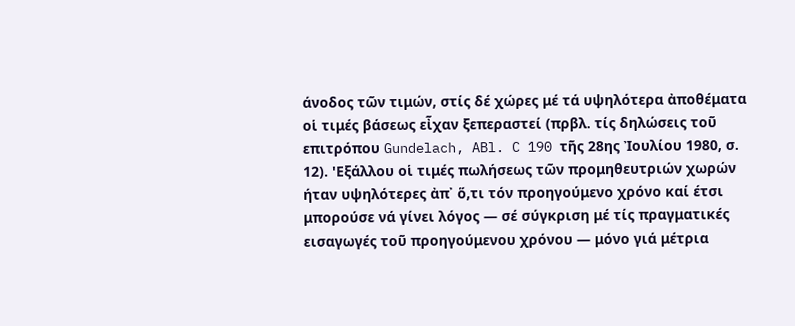άνοδος τῶν τιμών, στίς δέ χώρες μέ τά υψηλότερα ἀποθέματα οἱ τιμές βάσεως εἶχαν ξεπεραστεί (πρβλ. τίς δηλώσεις τοῦ επιτρόπου Gundelach, ABl. C 190 τῆς 28ης Ἰουλίου 1980, σ. 12). 'Εξάλλου οἱ τιμές πωλήσεως τῶν προμηθευτριών χωρών ήταν υψηλότερες ἀπ᾽ ὅ,τι τόν προηγούμενο χρόνο καί έτσι μπορούσε νά γίνει λόγος — σέ σύγκριση μέ τίς πραγματικές εισαγωγές τοῦ προηγούμενου χρόνου — μόνο γιά μέτρια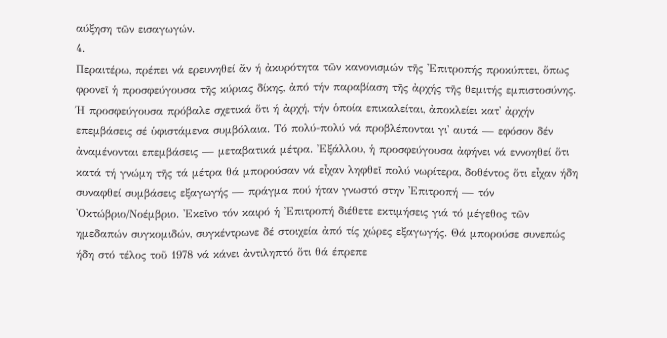αύξηση τῶν εισαγωγών.
4.
Περαιτέρω, πρέπει νά ερευνηθεί ἄν ή ἀκυρότητα τῶν κανονισμών τῆς 'Επιτροπής προκύπτει, ὅπως φρονεῖ ἡ προσφεύγουσα τῆς κύριας δίκης, ἀπό τήν παραβίαση τῆς ἀρχής τῆς θεμιτής εμπιστοσύνης.
Ή προσφεύγουσα πρόβαλε σχετικά ὅτι ή ἀρχή, τήν ὁποία επικαλείται, ἀποκλείει κατ' ἀρχήν επεμβάσεις σέ ὑφιστάμενα συμβόλαια. Τό πολύ-πολύ νά προβλέπονται γι' αυτά — εφόσον δέν ἀναμένονται επεμβάσεις — μεταβατικά μέτρα. Ἐξάλλου, ἡ προσφεύγουσα ἀφήνει νά εννοηθεί ὅτι κατά τή γνώμη τῆς τά μέτρα θά μπορούσαν νά εἶχαν ληφθεῖ πολύ νωρίτερα, δοθέντος ὅτι εἶχαν ήδη συναφθεί συμβάσεις εξαγωγής — πράγμα πού ήταν γνωστό στην 'Επιτροπή — τόν 'Οκτώβριο/Νοέμβριο. 'Εκεῖνο τόν καιρό ἡ Ἐπιτροπή διέθετε εκτιμήσεις γιά τό μέγεθος τῶν ημεδαπών συγκομιδών, συγκέντρωνε δέ στοιχεία ἀπό τίς χώρες εξαγωγής. Θά μπορούσε συνεπώς ήδη στό τέλος τοῦ 1978 νά κάνει ἀντιληπτό ὅτι θά έπρεπε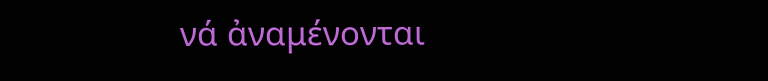νά ἀναμένονται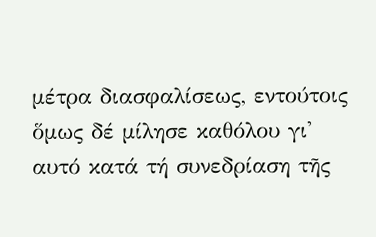μέτρα διασφαλίσεως, εντούτοις ὅμως δέ μίλησε καθόλου γι' αυτό κατά τή συνεδρίαση τῆς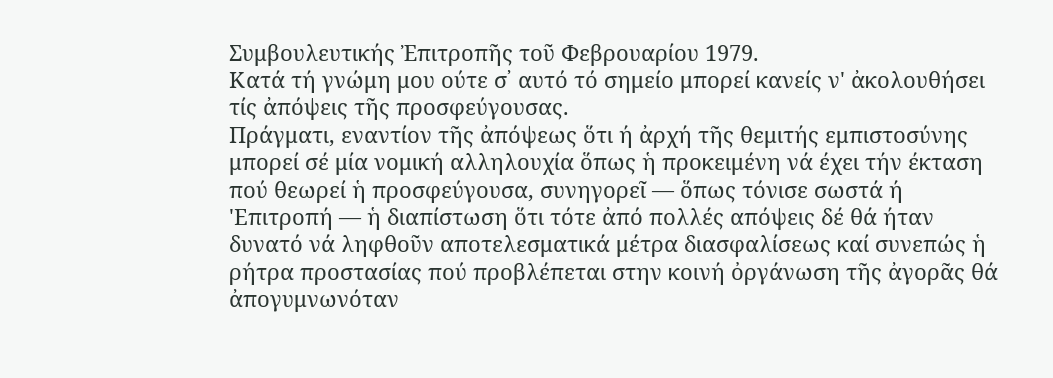Συμβουλευτικής Ἐπιτροπῆς τοῦ Φεβρουαρίου 1979.
Κατά τή γνώμη μου ούτε σ᾽ αυτό τό σημείο μπορεί κανείς ν' ἀκολουθήσει τίς ἀπόψεις τῆς προσφεύγουσας.
Πράγματι, εναντίον τῆς ἀπόψεως ὅτι ή ἀρχή τῆς θεμιτής εμπιστοσύνης μπορεί σέ μία νομική αλληλουχία ὅπως ἡ προκειμένη νά έχει τήν έκταση πού θεωρεί ἡ προσφεύγουσα, συνηγορεῖ — ὅπως τόνισε σωστά ή 'Επιτροπή — ἡ διαπίστωση ὅτι τότε ἀπό πολλές απόψεις δέ θά ήταν δυνατό νά ληφθοῦν αποτελεσματικά μέτρα διασφαλίσεως καί συνεπώς ἡ ρήτρα προστασίας πού προβλέπεται στην κοινή ὀργάνωση τῆς ἀγορᾶς θά ἀπογυμνωνόταν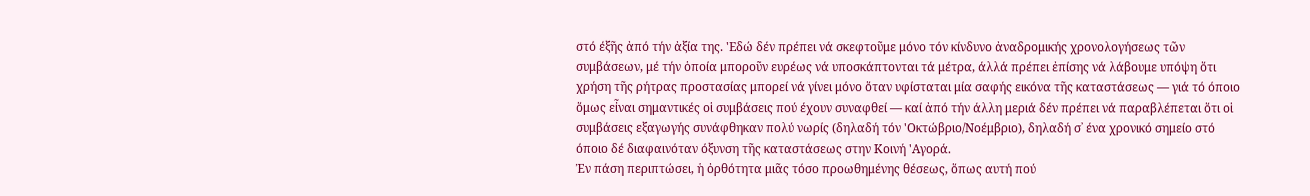στό έξῆς ἀπό τήν ἀξία της. 'Εδώ δέν πρέπει νά σκεφτοῦμε μόνο τόν κίνδυνο ἀναδρομικής χρονολογήσεως τῶν συμβάσεων, μέ τήν ὁποία μποροῦν ευρέως νά υποσκάπτονται τά μέτρα, άλλά πρέπει ἐπίσης νά λάβουμε υπόψη ὅτι χρήση τῆς ρήτρας προστασίας μπορεί νά γίνει μόνο ὅταν υφίσταται μία σαφής εικόνα τῆς καταστάσεως — γιά τό όποιο ὅμως εἶναι σημαντικές οἱ συμβάσεις πού έχουν συναφθεί — καί ἀπό τήν άλλη μεριά δέν πρέπει νά παραβλέπεται ὅτι οἱ συμβάσεις εξαγωγής συνάφθηκαν πολύ νωρίς (δηλαδή τόν 'Οκτώβριο/Νοέμβριο), δηλαδή σ᾽ ένα χρονικό σημείο στό όποιο δέ διαφαινόταν όξυνση τῆς καταστάσεως στην Κοινή 'Αγορά.
Ἐν πάση περιπτώσει, ἡ ὀρθότητα μιᾶς τόσο προωθημένης θέσεως, ὅπως αυτή πού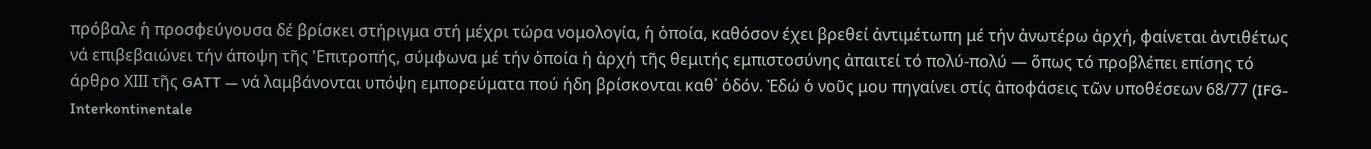πρόβαλε ἡ προσφεύγουσα δέ βρίσκει στήριγμα στή μέχρι τώρα νομολογία, ἡ ὁποία, καθόσον έχει βρεθεί ἀντιμέτωπη μέ τήν ἀνωτέρω ἀρχή, φαίνεται ἀντιθέτως νά επιβεβαιώνει τήν άποψη τῆς 'Επιτροπής, σύμφωνα μέ τήν ὁποία ἡ ἀρχή τῆς θεμιτής εμπιστοσύνης ἀπαιτεί τό πολύ-πολύ — ὅπως τό προβλέπει επίσης τό άρθρο ΧΙΙΙ τῆς GATT — νά λαμβάνονται υπόψη εμπορεύματα πού ήδη βρίσκονται καθ᾽ ὁδόν. Ἐδώ ὁ νοῦς μου πηγαίνει στίς ἀποφάσεις τῶν υποθέσεων 68/77 (IFG-Interkontinentale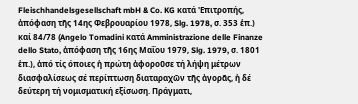Fleischhandelsgesellschaft mbH & Co. KG κατά 'Επιτροπής, ἀπόφαση τῆς 14ης Φεβρουαρίου 1978, Slg. 1978, σ. 353 ἑπ.) καί 84/78 (Angelo Tomadini κατά Amministrazione delle Finanze dello Stato, ἀπόφαση τῆς 16ης Μαΐου 1979, Slg. 1979, σ. 1801 ἑπ.), ἀπό τίς όποιες ἡ πρώτη ἀφοροῦσε τή λήψη μέτρων διασφαλίσεως σέ περίπτωση διαταραχῶν τῆς ἀγορᾶς, ἡ δέ δεύτερη τή νομισματική εξίσωση. Πράγματι,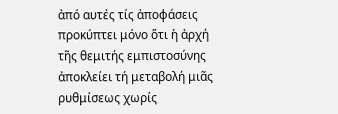ἀπό αυτές τίς ἀποφάσεις προκύπτει μόνο ὅτι ἡ ἀρχή τῆς θεμιτής εμπιστοσύνης ἀποκλείει τή μεταβολή μιᾶς ρυθμίσεως χωρίς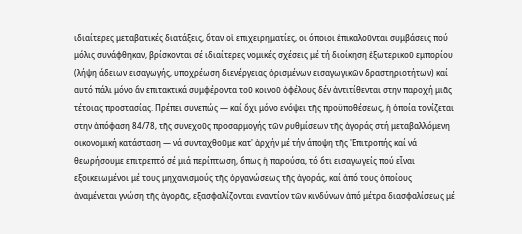ιδιαίτερες μεταβατικές διατάξεις, ὅταν οἱ επιχειρηματίες, οι όποιοι ἐπικαλοῦνται συμβάσεις πού μόλις συνάφθηκαν, βρίσκονται σέ ιδιαίτερες νομικές σχέσεις μέ τή διοίκηση ἐξωτερικοῦ εμπορίου (λήψη άδειων εισαγωγής, υποχρέωση διενέργειας ὁρισμένων εισαγωγικῶν δραστηριοτήτων) καί αυτό πάλι μόνο ἄν επιτακτικά συμφέροντα τοῦ κοινοῦ ὀφέλους δέν ἀντιτίθενται στην παροχή μιᾶς τέτοιας προστασίας. Πρέπει συνεπώς — καί ὄχι μόνο ενόψει τῆς προϋποθέσεως, ἡ ὁποία τονίζεται στην ἀπόφαση 84/78, τῆς συνεχοῦς προσαρμογής τῶν ρυθμίσεων τῆς ἀγοράς στή μεταβαλλόμενη οικονομική κατάσταση — νά συνταχθοῦμε κατ' ἀρχήν μέ τήν άποψη τῆς 'Επιτροπής καί νά θεωρήσουμε επιτρεπτό σέ μιά περίπτωση, ὅπως ἡ παρούσα, τό ὅτι εισαγωγείς πού εἶναι εξοικειωμένοι μέ τους μηχανισμούς τῆς ὀργανώσεως τῆς ἀγοράς, καί ἀπό τους ὁποίους ἀναμένεται γνώση τῆς ἀγορᾶς, εξασφαλίζονται εναντίον τῶν κινδύνων ἀπό μέτρα διασφαλίσεως μέ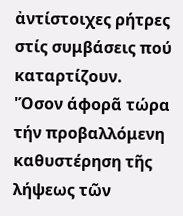ἀντίστοιχες ρήτρες στίς συμβάσεις πού καταρτίζουν.
'Όσον άφορᾶ τώρα τήν προβαλλόμενη καθυστέρηση τῆς λήψεως τῶν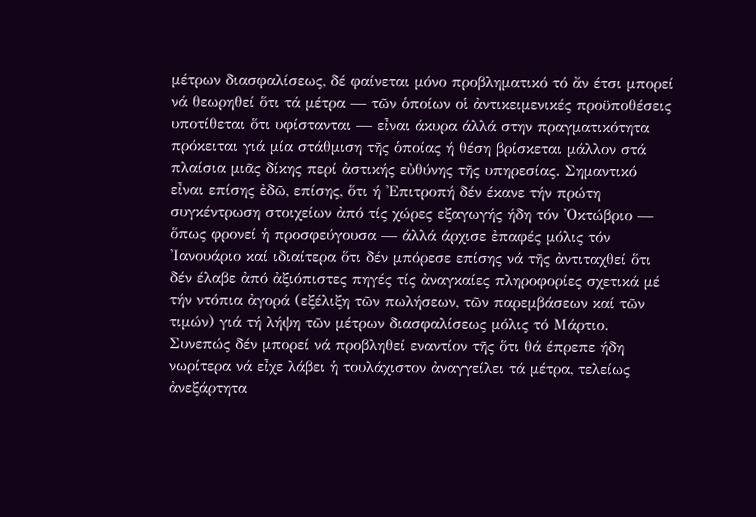μέτρων διασφαλίσεως, δέ φαίνεται μόνο προβληματικό τό ἄν έτσι μπορεί νά θεωρηθεί ὅτι τά μέτρα — τῶν ὁποίων οἱ ἀντικειμενικές προϋποθέσεις υποτίθεται ὅτι υφίστανται — εἶναι άκυρα άλλά στην πραγματικότητα πρόκειται γιά μία στάθμιση τῆς ὁποίας ή θέση βρίσκεται μάλλον στά πλαίσια μιᾶς δίκης περί ἀστικής εὐθύνης τῆς υπηρεσίας. Σημαντικό εἶναι επίσης ἐδῶ, επίσης, ὅτι ή 'Επιτροπή δέν έκανε τήν πρώτη συγκέντρωση στοιχείων ἀπό τίς χώρες εξαγωγής ήδη τόν 'Οκτώβριο — ὅπως φρονεί ἡ προσφεύγουσα — άλλά άρχισε ἐπαφές μόλις τόν 'Ιανουάριο καί ιδιαίτερα ὅτι δέν μπόρεσε επίσης νά τῆς ἀντιταχθεί ὅτι δέν έλαβε ἀπό ἀξιόπιστες πηγές τίς ἀναγκαίες πληροφορίες σχετικά μέ τήν ντόπια ἀγορά (εξέλιξη τῶν πωλήσεων, τῶν παρεμβάσεων καί τῶν τιμών) γιά τή λήψη τῶν μέτρων διασφαλίσεως μόλις τό Μάρτιο. Συνεπώς δέν μπορεί νά προβληθεί εναντίον τῆς ὅτι θά έπρεπε ήδη νωρίτερα νά εἶχε λάβει ἡ τουλάχιστον ἀναγγείλει τά μέτρα, τελείως ἀνεξάρτητα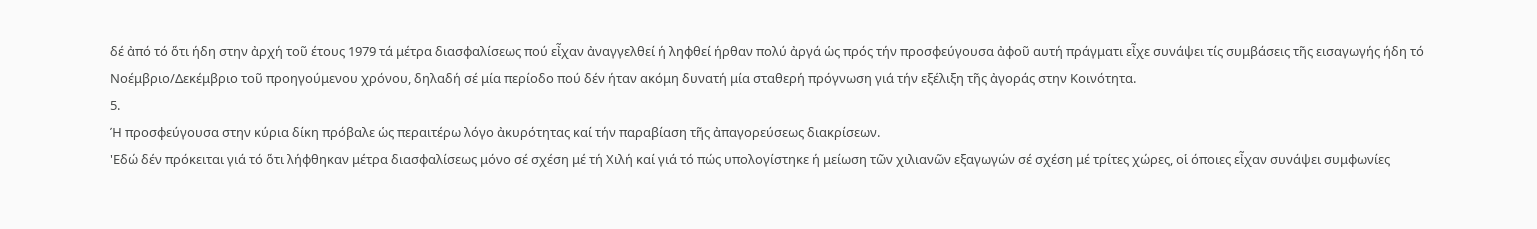δέ ἀπό τό ὅτι ήδη στην ἀρχή τοῦ έτους 1979 τά μέτρα διασφαλίσεως πού εἶχαν ἀναγγελθεί ή ληφθεί ήρθαν πολύ ἀργά ὡς πρός τήν προσφεύγουσα ἀφοῦ αυτή πράγματι εἶχε συνάψει τίς συμβάσεις τῆς εισαγωγής ήδη τό Νοέμβριο/Δεκέμβριο τοῦ προηγούμενου χρόνου, δηλαδή σέ μία περίοδο πού δέν ήταν ακόμη δυνατή μία σταθερή πρόγνωση γιά τήν εξέλιξη τῆς ἀγοράς στην Κοινότητα.
5.
Ή προσφεύγουσα στην κύρια δίκη πρόβαλε ὡς περαιτέρω λόγο ἀκυρότητας καί τήν παραβίαση τῆς ἀπαγορεύσεως διακρίσεων.
'Εδώ δέν πρόκειται γιά τό ὅτι λήφθηκαν μέτρα διασφαλίσεως μόνο σέ σχέση μέ τή Χιλή καί γιά τό πώς υπολογίστηκε ή μείωση τῶν χιλιανῶν εξαγωγών σέ σχέση μέ τρίτες χώρες, οἱ όποιες εἶχαν συνάψει συμφωνίες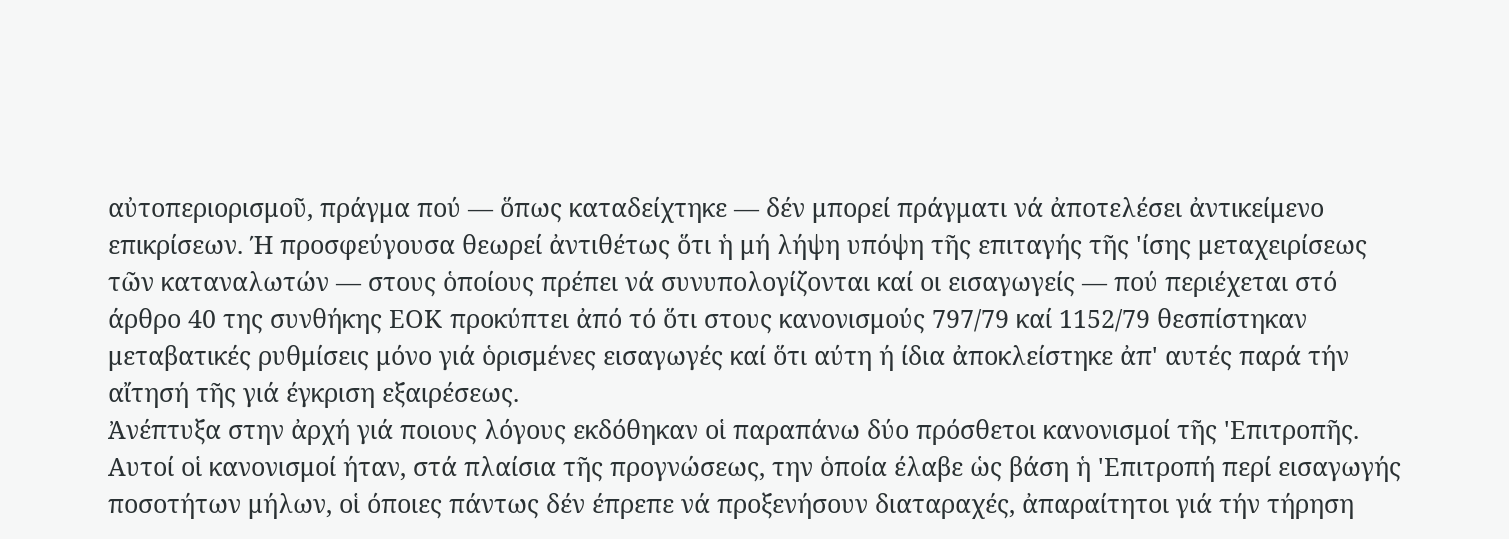αὐτοπεριορισμοῦ, πράγμα πού — ὅπως καταδείχτηκε — δέν μπορεί πράγματι νά ἀποτελέσει ἀντικείμενο επικρίσεων. Ή προσφεύγουσα θεωρεί ἀντιθέτως ὅτι ἡ μή λήψη υπόψη τῆς επιταγής τῆς 'ίσης μεταχειρίσεως τῶν καταναλωτών — στους ὁποίους πρέπει νά συνυπολογίζονται καί οι εισαγωγείς — πού περιέχεται στό άρθρο 40 της συνθήκης ΕΟΚ προκύπτει ἀπό τό ὅτι στους κανονισμούς 797/79 καί 1152/79 θεσπίστηκαν μεταβατικές ρυθμίσεις μόνο γιά ὁρισμένες εισαγωγές καί ὅτι αύτη ή ίδια ἀποκλείστηκε ἀπ' αυτές παρά τήν αἴτησή τῆς γιά έγκριση εξαιρέσεως.
Ἀνέπτυξα στην ἀρχή γιά ποιους λόγους εκδόθηκαν οἱ παραπάνω δύο πρόσθετοι κανονισμοί τῆς 'Επιτροπῆς. Αυτοί οἱ κανονισμοί ήταν, στά πλαίσια τῆς προγνώσεως, την ὁποία έλαβε ὡς βάση ἡ 'Επιτροπή περί εισαγωγής ποσοτήτων μήλων, οἱ όποιες πάντως δέν έπρεπε νά προξενήσουν διαταραχές, ἀπαραίτητοι γιά τήν τήρηση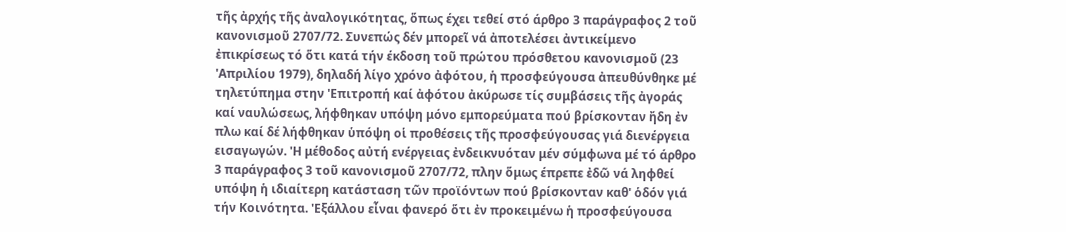τῆς ἀρχής τῆς ἀναλογικότητας, ὅπως έχει τεθεί στό άρθρο 3 παράγραφος 2 τοῦ κανονισμοῦ 2707/72. Συνεπώς δέν μπορεῖ νά ἀποτελέσει ἀντικείμενο ἐπικρίσεως τό ὅτι κατά τήν έκδοση τοῦ πρώτου πρόσθετου κανονισμοῦ (23 'Απριλίου 1979), δηλαδή λίγο χρόνο ἀφότου, ἡ προσφεύγουσα ἀπευθύνθηκε μέ τηλετύπημα στην 'Επιτροπή καί ἀφότου ἀκύρωσε τίς συμβάσεις τῆς ἀγοράς καί ναυλώσεως, λήφθηκαν υπόψη μόνο εμπορεύματα πού βρίσκονταν ἤδη ἐν πλω καί δέ λήφθηκαν ὑπόψη οἱ προθέσεις τῆς προσφεύγουσας γιά διενέργεια εισαγωγών. 'Η μέθοδος αὐτή ενέργειας ἐνδεικνυόταν μέν σύμφωνα μέ τό άρθρο 3 παράγραφος 3 τοῦ κανονισμοῦ 2707/72, πλην ὅμως έπρεπε ἐδῶ νά ληφθεί υπόψη ἡ ιδιαίτερη κατάσταση τῶν προϊόντων πού βρίσκονταν καθ' ὁδόν γιά τήν Κοινότητα. 'Εξάλλου εἶναι φανερό ὅτι ἐν προκειμένω ἡ προσφεύγουσα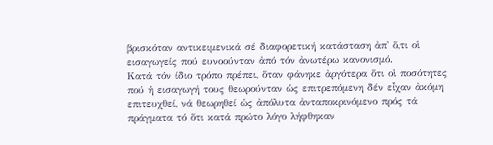βρισκόταν αντικειμενικά σέ διαφορετική κατάσταση ἀπ' ὅ,τι οἱ εισαγωγείς πού ευνοούνταν ἀπό τόν ἀνωτέρω κανονισμό.
Κατά τόν ίδιο τρόπο πρέπει, ὅταν φάνηκε ἀργότερα ὅτι οἱ ποσότητες πού ἡ εισαγωγή τους θεωρούνταν ὡς επιτρεπόμενη δέν εἶχαν ἀκόμη επιτευχθεί, νά θεωρηθεί ὡς ἀπόλυτα ἀνταποκρινόμενο πρός τά πράγματα τό ὅτι κατά πρώτο λόγο λήφθηκαν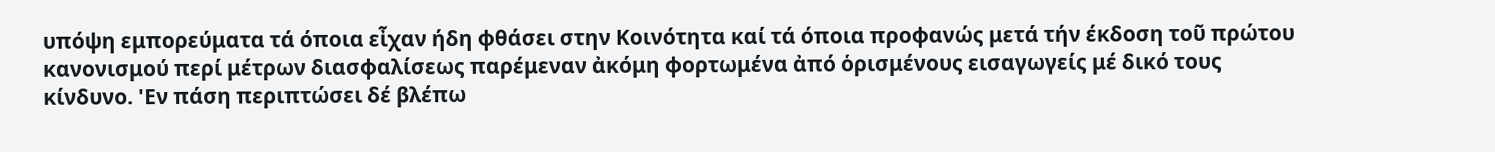υπόψη εμπορεύματα τά όποια εἶχαν ήδη φθάσει στην Κοινότητα καί τά όποια προφανώς μετά τήν έκδοση τοῦ πρώτου κανονισμού περί μέτρων διασφαλίσεως παρέμεναν ἀκόμη φορτωμένα ἀπό ὁρισμένους εισαγωγείς μέ δικό τους κίνδυνο. 'Εν πάση περιπτώσει δέ βλέπω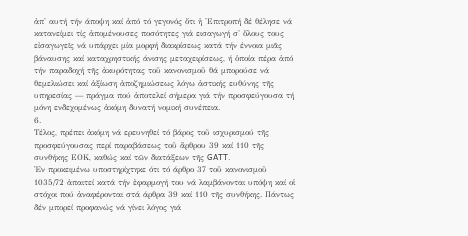ἀπ' αυτή τήν άποψη καί ἀπό τό γεγονός ὅτι ἡ 'Επιτροπή δέ θέλησε νά κατανείμει τίς ἀπομένουσες ποσότητες γιά εισαγωγή σ' ὅλους τους εἰσαγωγεῖς νά υπάρχει μία μορφή διακρίσεως κατά τήν έννοια μιᾶς βάναυσης καί καταχρηστικής άνισης μεταχειρίσεως, ή ὁποία πέρα ἀπό τήν παραδοχή τῆς ἀκυρότητας τοῦ κανονισμοῦ θά μπορούσε νά θεμελιώσει καί ἀξίωση ἀποζημιώσεως λόγω ἀστικής ευθύνης τῆς υπηρεσίας — πράγμα πού ἀποτελεί σήμερα γιά τήν προσφεύγουσα τή μόνη ενδεχομένως ἀκόμη δυνατή νομική συνέπεια.
6.
Τέλος, πρέπει ἀκόμη νά ερευνηθεί τό βάρος τοῦ ισχυρισμού τῆς προσφεύγουσας περί παραβάσεως τοῦ ἄρθρου 39 καί 110 τῆς συνθήκης ΕΟΚ, καθώς καί τῶν διατάξεων τῆς GATT.
Ἐν προκειμένω υποστηρίχτηκε ότι τό άρθρο 37 τοῦ κανονισμοῦ 1035/72 ἀπαιτεί κατά τήν ἐφαρμογή του νά λαμβάνονται υπόψη καί οἱ στόχοι πού ἀναφέρονται στά άρθρα 39 καί 110 τῆς συνθήκης. Πάντως δέν μπορεί προφανώς νά γίνει λόγος γιά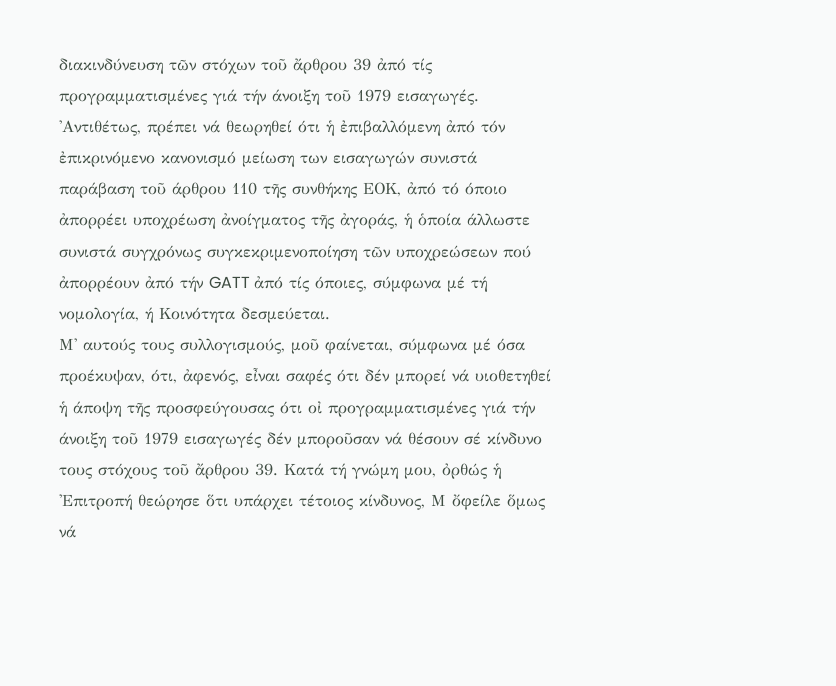διακινδύνευση τῶν στόχων τοῦ ἄρθρου 39 ἀπό τίς προγραμματισμένες γιά τήν άνοιξη τοῦ 1979 εισαγωγές. 'Αντιθέτως, πρέπει νά θεωρηθεί ότι ἡ ἐπιβαλλόμενη ἀπό τόν ἐπικρινόμενο κανονισμό μείωση των εισαγωγών συνιστά παράβαση τοῦ άρθρου 110 τῆς συνθήκης ΕΟΚ, ἀπό τό όποιο ἀπορρέει υποχρέωση ἀνοίγματος τῆς ἀγοράς, ἡ ὁποία άλλωστε συνιστά συγχρόνως συγκεκριμενοποίηση τῶν υποχρεώσεων πού ἀπορρέουν ἀπό τήν GATT ἀπό τίς όποιες, σύμφωνα μέ τή νομολογία, ή Κοινότητα δεσμεύεται.
Μ' αυτούς τους συλλογισμούς, μοῦ φαίνεται, σύμφωνα μέ όσα προέκυψαν, ότι, ἀφενός, εἶναι σαφές ότι δέν μπορεί νά υιοθετηθεί ἡ άποψη τῆς προσφεύγουσας ότι οἰ προγραμματισμένες γιά τήν άνοιξη τοῦ 1979 εισαγωγές δέν μποροῦσαν νά θέσουν σέ κίνδυνο τους στόχους τοῦ ἄρθρου 39. Κατά τή γνώμη μου, ὀρθώς ἡ 'Επιτροπή θεώρησε ὅτι υπάρχει τέτοιος κίνδυνος, Μ ὄφείλε ὅμως νά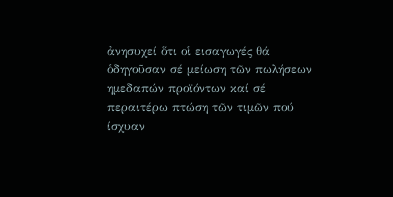ἀνησυχεί ὅτι οἱ εισαγωγές θά ὁδηγοῦσαν σέ μείωση τῶν πωλήσεων ημεδαπών προϊόντων καί σέ περαιτέρω πτώση τῶν τιμῶν πού ίσχυαν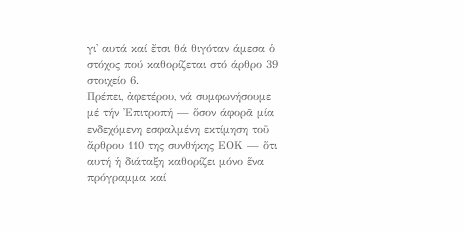γι' αυτά καί ἔτσι θά θιγόταν άμεσα ὁ στόχος πού καθορίζεται στό άρθρο 39 στοιχείο 6.
Πρέπει, ἀφετέρου, νά συμφωνήσουμε μέ τήν Ἐπιτροπή — ὅσον άφορᾶ μία ενδεχόμενη εσφαλμένη εκτίμηση τοῦ ἄρθρου 110 της συνθήκης ΕΟΚ — ὅτι αυτή ἡ διάταξη καθορίζει μόνο ἕνα πρόγραμμα καί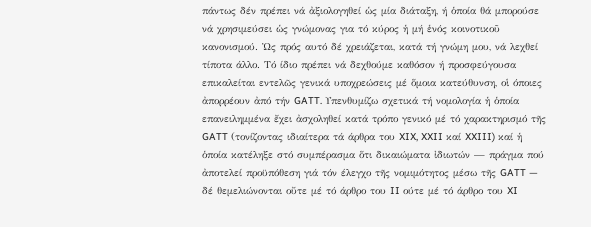πάντως δέν πρέπει νά ἀξιολογηθεί ὡς μία διάταξη, ή ὁποία θά μπορούσε νά χρησιμεύσει ὡς γνώμονας για τό κύρος ἡ μή ἑνός κοινοτικοῦ κανονισμού. Ὡς πρός αυτό δέ χρειάζεται, κατά τή γνώμη μου, νά λεχθεί τίποτα άλλο. Τό ίδιο πρέπει νά δεχθούμε καθόσον ή προσφεύγουσα επικαλείται εντελῶς γενικά υποχρεώσεις μέ ὅμοια κατεύθυνση, οἱ όποιες ἀπορρέουν ἀπό τήν GATT. Υπενθυμίζω σχετικά τή νομολογία ἡ ὁποία επανειλημμένα ἔχει ἀσχοληθεί κατά τρόπο γενικό μέ τό χαρακτηρισμό τῆς GATT (τονίζοντας ιδιαίτερα τά άρθρα του XIX, XXII καί XXIII) καί ἡ ὁποία κατέληξε στό συμπέρασμα ὅτι δικαιώματα ἰδιωτών — πράγμα πού ἀποτελεί προϋπόθεση γιά τόν έλεγχο τῆς νομιμότητος μέσω τῆς GATT — δέ θεμελιώνονται οὔτε μέ τό άρθρο του II ούτε μέ τό άρθρο του XI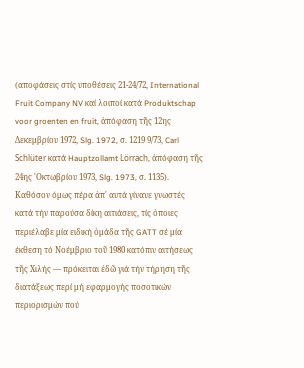(αποφάσεις στίς υποθέσεις 21-24/72, International Fruit Company NV καί λοιποί κατά Produktschap voor groenten en fruit, ἀπόφαση τῆς 12ης Δεκεμβρίου 1972, Slg. 1972, σ. 1219 9/73, Carl Schlüter κατά Hauptzollamt Lörrach, ἀπόφαση τῆς 24ης 'Οκτωβρίου 1973, Slg. 1973, σ. 1135).
Καθόσον όμως πέρα ἀπ' αυτά γίνανε γνωστές κατά τήν παρούσα δίκη αιτιάσεις, τίς ὁποιες περιέλαβε μία ειδική ὁμάδα τῆς GATT σέ μία έκθεση τό Νοέμβριο τοῦ 1980 κατόπιν αιτήσεως τῆς Χιλής — πρόκειται ἐδῶ γιά τήν τήρηση τῆς διατάξεως περί μή εφαρμογής ποσοτικών περιορισμών πού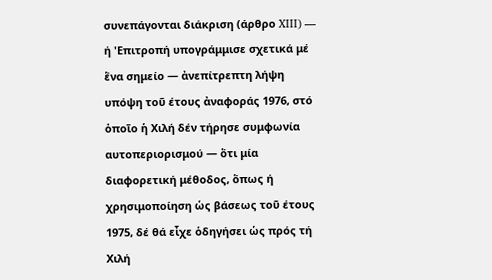συνεπάγονται διάκριση (άρθρο XIII) — ή 'Επιτροπή υπογράμμισε σχετικά μέ ἕνα σημείο — ἀνεπίτρεπτη λήψη υπόψη τοῦ έτους ἀναφοράς 1976, στό ὁποῖο ἡ Χιλή δέν τήρησε συμφωνία αυτοπεριορισμού — ὅτι μία διαφορετική μέθοδος, ὅπως ή χρησιμοποίηση ὡς βάσεως τοῦ έτους 1975, δέ θά εἶχε ὁδηγήσει ὡς πρός τή Χιλή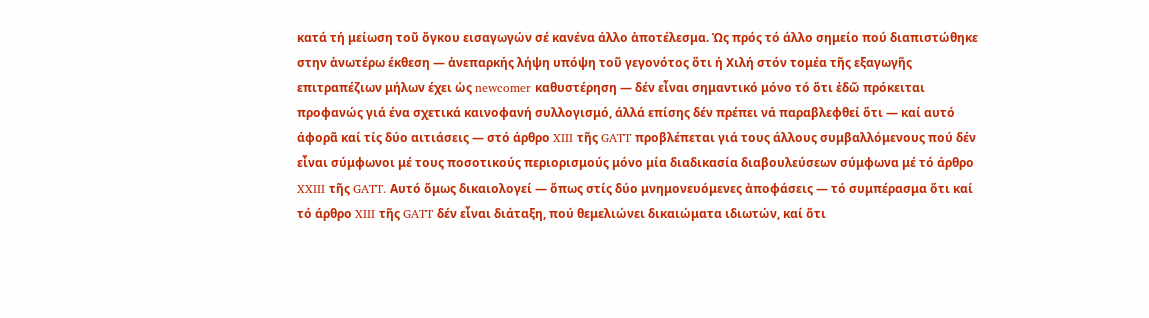κατά τή μείωση τοῦ ὄγκου εισαγωγών σέ κανένα άλλο ἀποτέλεσμα. Ὡς πρός τό άλλο σημείο πού διαπιστώθηκε στην ἀνωτέρω έκθεση — ἀνεπαρκής λήψη υπόψη τοῦ γεγονότος ὅτι ή Χιλή στόν τομέα τῆς εξαγωγῆς επιτραπέζιων μήλων έχει ὡς newcomer καθυστέρηση — δέν εἶναι σημαντικό μόνο τό ὅτι ἐδῶ πρόκειται προφανώς γιά ένα σχετικά καινοφανή συλλογισμό, άλλά επίσης δέν πρέπει νά παραβλεφθεί ὅτι — καί αυτό άφορᾶ καί τίς δύο αιτιάσεις — στό άρθρο XIII τῆς GATT προβλέπεται γιά τους άλλους συμβαλλόμενους πού δέν εἶναι σύμφωνοι μέ τους ποσοτικούς περιορισμούς μόνο μία διαδικασία διαβουλεύσεων σύμφωνα μέ τό άρθρο XXIII τῆς GATT. Αυτό ὅμως δικαιολογεί — ὅπως στίς δύο μνημονευόμενες ἀποφάσεις — τό συμπέρασμα ὅτι καί τό άρθρο XIII τῆς GATT δέν εἶναι διάταξη, πού θεμελιώνει δικαιώματα ιδιωτών, καί ὅτι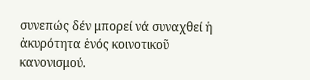συνεπώς δέν μπορεί νά συναχθεί ἡ ἀκυρότητα ἑνός κοινοτικοῦ κανονισμού.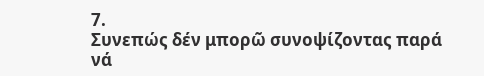7.
Συνεπώς δέν μπορῶ συνοψίζοντας παρά νά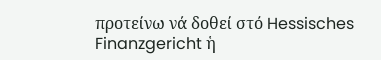προτείνω νά δοθεί στό Hessisches Finanzgericht ἡ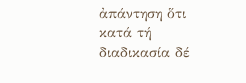ἀπάντηση ὅτι κατά τή διαδικασία δέ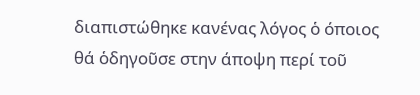διαπιστώθηκε κανένας λόγος ὁ όποιος θά ὁδηγοῦσε στην άποψη περί τοῦ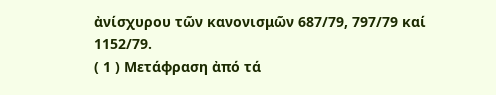ἀνίσχυρου τῶν κανονισμῶν 687/79, 797/79 καί 1152/79.
( 1 ) Μετάφραση ἀπό τά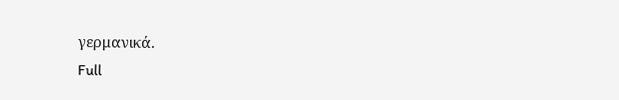γερμανικά.
Full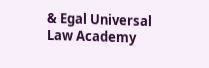& Egal Universal Law Academy